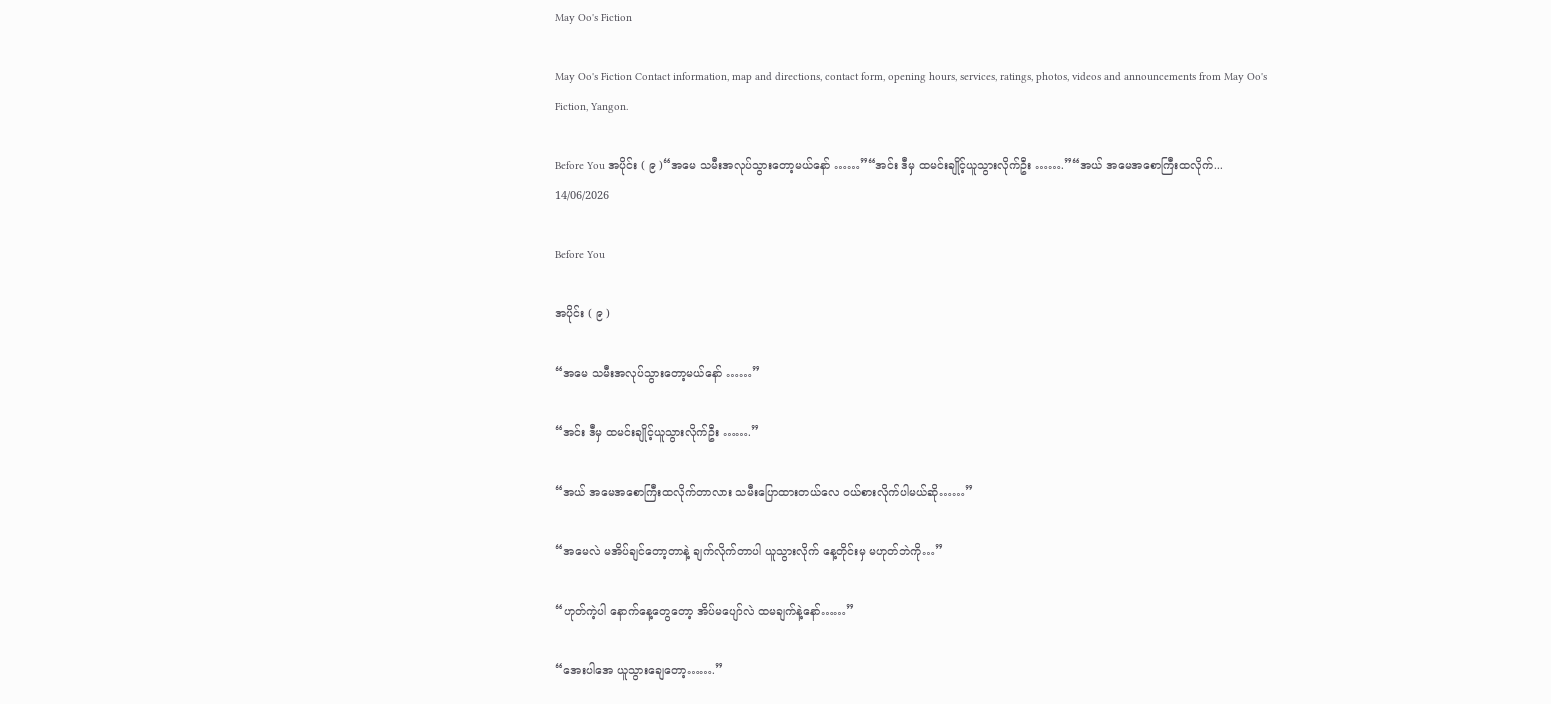May Oo's Fiction

May Oo's Fiction Contact information, map and directions, contact form, opening hours, services, ratings, photos, videos and announcements from May Oo's Fiction, Yangon.

Before You အပိုင်း ( ၉ )“အမေ သမီးအလုပ်သွားတော့မယ်နော် ……”“အင်း ဒီမှ ထမင်းချိုင့်ယူသွားလိုက်ဦး …….”“အယ် အမေအစောကြီးထလိုက်...
14/06/2026

Before You

အပိုင်း ( ၉ )

“အမေ သမီးအလုပ်သွားတော့မယ်နော် ……”

“အင်း ဒီမှ ထမင်းချိုင့်ယူသွားလိုက်ဦး …….”

“အယ် အမေအစောကြီးထလိုက်တာလား သမီးပြောထားတယ်လေ ဝယ်စားလိုက်ပါမယ်ဆို……”

“အမေလဲ မအိပ်ချင်တော့တာနဲ့ ချက်လိုက်တာပါ ယူသွားလိုက် နေ့တိုင်းမှ မဟုတ်ဘဲကို…”

“ဟုတ်ကဲ့ပါ နောက်နေ့တွေတော့ အိပ်မပျော်လဲ ထမချက်နဲ့နော်……”

“အေးပါအေ ယူသွားချေတော့…….”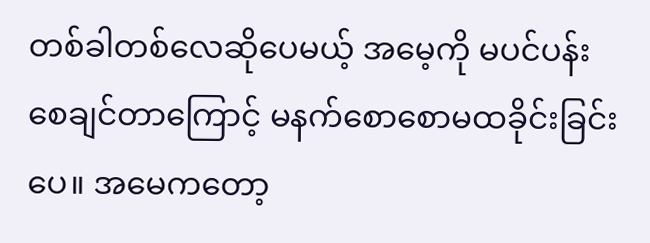တစ်ခါတစ်လေဆိုပေမယ့် အမေ့ကို မပင်ပန်းစေချင်တာကြောင့် မနက်စောစောမထခိုင်းခြင်းပေ။ အမေကတော့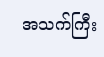အသက်ကြီး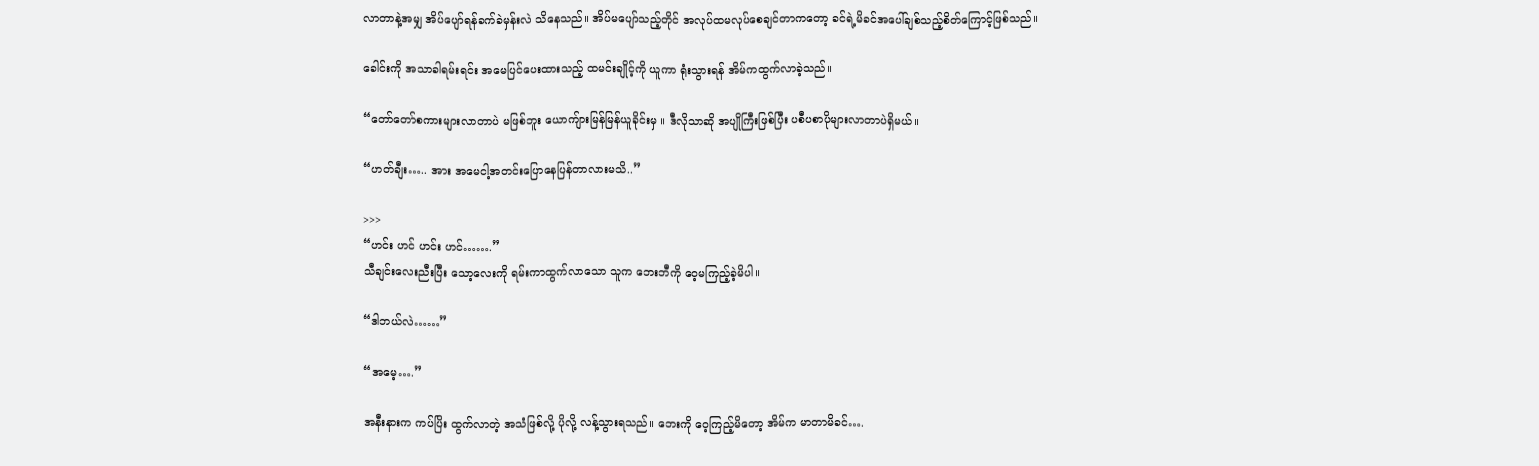လာတာနဲ့အမျှ အိပ်ပျော်ရန်ခက်ခဲမှန်းလဲ သိနေသည်။ အိပ်မပျော်သည့်တိုင် အလုပ်ထမလုပ်စေချင်တာကတော့ ခင်ရဲ့မိခင်အပေါ်ချစ်သည့်စိတ်ကြောင့်ဖြစ်သည်။

ခေါင်းကို အသာခါရမ်းရင်း အမေပြင်ပေးထားသည့် ထမင်းချိုင့်ကို ယူကာ ရုံးသွားရန် အိမ်ကထွက်လာခဲ့သည်။

“တော်တော်စကားများလာတာပဲ မဖြစ်ဘူး ယောကျ်ားမြန်မြန်ယူခိုင်းမှ ။ ဒီလိုသာဆို အပျိုကြီးဖြစ်ပြီး ပစီပစာပိုများလာတာပဲရှိမယ်။

“ဟတ်ချီး….. အား အမေငါ့အတင်းပြောနေပြန်တာလားမသိ..”

>>>
“ဟင်း ဟင် ဟင်း ဟင်…….”
သီချင်းလေးညီးပြီး သော့လေးကို ရမ်းကာထွက်လာသော သူက ဘေးဘီကို ဝေ့မကြည့်ခဲ့မိပါ။

“ဒါဘယ်လဲ……”

“အမေ့….”

အနီးနားက ကပ်ပြိး ထွက်လာတဲ့ အသံဖြစ်လို့ ပိုလို့ လန့်သွားရသည်။ ဘေးကို ဝေ့ကြည့်မိတော့ အိမ်က မာတာမိခင်….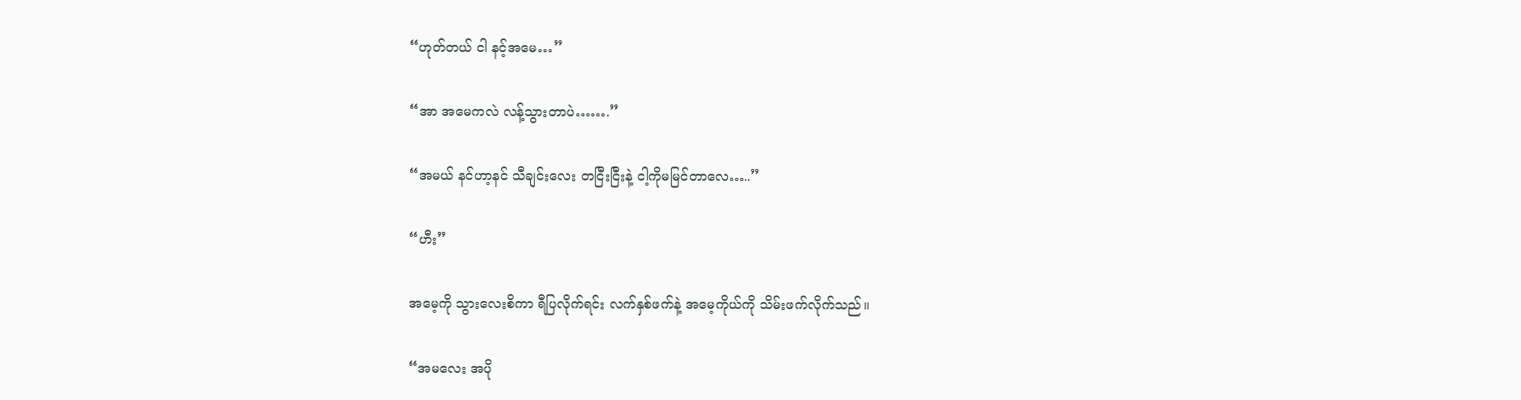“ဟုတ်တယ် ငါ နင့်အမေ…”

“အာ အမေကလဲ လန့်သွားတာပဲ…….”

“အမယ် နင်ဟာ့နင် သီချင်းလေး တငြီးငြီးနဲ့ ငါ့ကိုမမြင်တာလေ…..”

“ဟီး”

အမေ့ကို သွားလေးစိကာ ရီပြလိုက်ရင်း လက်နှစ်ဖက်နဲ့ အမေ့ကိုယ်ကို သိမ်းဖက်လိုက်သည်။

“အမလေး အပို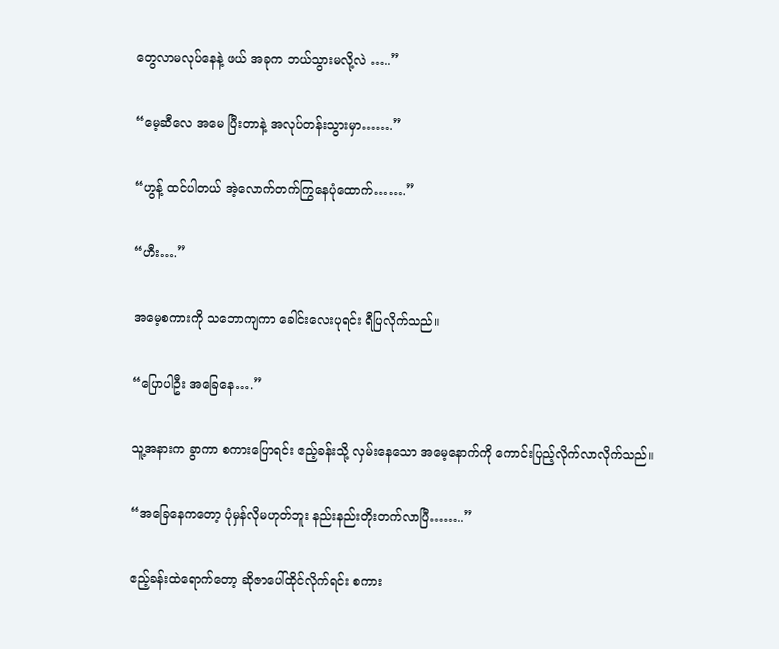တွေလာမလုပ်နေနဲ့ ဖယ် အခုက ဘယ်သွားမလို့လဲ …..”

“မေ့ဆီလေ အမေ ပြီးတာနဲ့ အလုပ်တန်းသွားမှာ…….”

“ဟွန့် ထင်ပါတယ် အဲ့လောက်တက်ကြွနေပုံ‌ထောက်…….”

“ဟီး….”

အမေ့စကားကို သဘောကျကာ ခေါင်းလေးပုရင်း ရီပြလိုက်သည်။

“ပြောပါဦး အခြေနေ….”

သူ့အနားက ခွာကာ စကားပြောရင်း ဧည့်ခန်းသို့ လှမ်းနေသော အမေ့နောက်ကို ကောင်းပြည့်လိုက်လာလိုက်သည်။

“အခြေနေကတော့ ပုံမှန်လိုမဟုတ်ဘူး နည်းနည်းတိုးတက်လာပြီ……..”

ဧည့်ခန်းထဲရောက်တော့ ဆိုဇာပေါ်ထိုင်လိုက်ရင်း စကား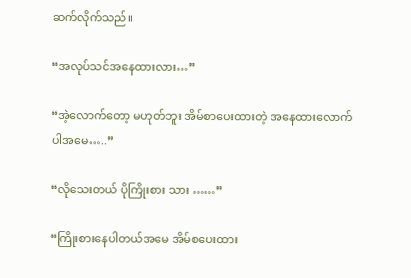ဆက်လိုက်သည်။

“အလုပ်သင်အနေထားလား…”

“အဲ့လောက်တော့ မဟုတ်ဘူး အိမ်စာပေးထားတဲ့ အနေထားလောက်ပါအမေ…..”

“လိုသေးတယ် ပိုကြိုးစား သား ……”

“ကြိုးစားနေပါတယ်အမေ အိမ်စပေးထား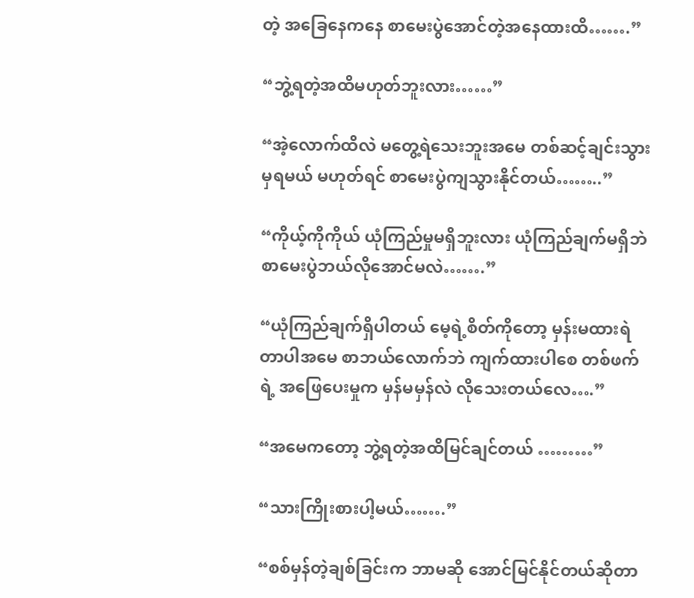တဲ့ အခြေနေကနေ စာမေးပွဲအောင်တဲ့အနေထားထိ…….”

“ဘွဲ့ရတဲ့အထိမဟုတ်ဘူးလား……”

“အဲ့လောက်ထိလဲ မတွေ့ရဲသေးဘူးအမေ တစ်ဆင့်ချင်းသွားမှရမယ် မဟုတ်ရင် စာမေးပွဲကျသွားနိုင်တယ်……..”

“ကိုယ့်ကိုကိုယ် ယုံကြည်မှုမရှိဘူးလား ယုံကြည်ချက်မရှိဘဲ စာမေးပွဲဘယ်လိုအောင်မလဲ…….”

“ယုံကြည်ချက်ရှိပါတယ် မေ့ရဲ့စိတ်ကိုတော့ မှန်းမထားရဲတာပါအမေ စာဘယ်လောက်ဘဲ ကျက်ထားပါစေ တစ်ဖက်ရဲ့ အဖြေပေးမှုက မှန်မမှန်လဲ လိုသေးတယ်လေ….”

“အမေကတော့ ဘွဲ့ရတဲ့အထိမြင်ချင်တယ် ………”

“သားကြိုးစားပါ့မယ်…….”

“စစ်မှန်တဲ့ချစ်ခြင်းက ဘာမဆို အောင်မြင်နိုင်တယ်ဆိုတာ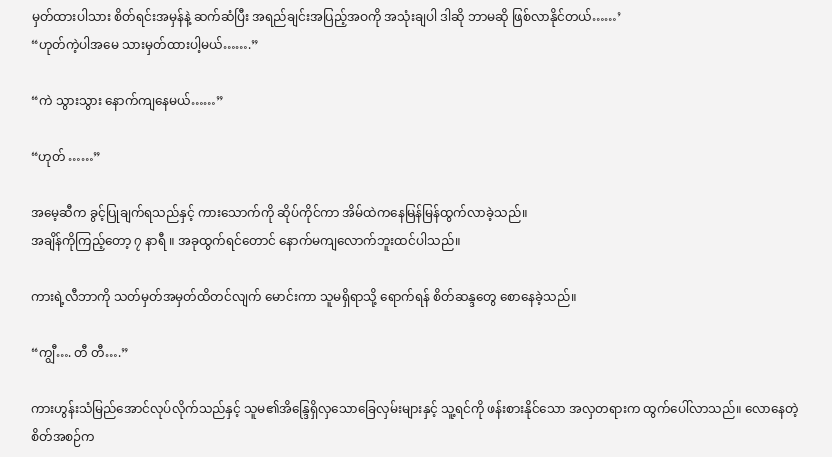မှတ်ထားပါသား စိတ်ရင်းအမှန်နဲ့ ဆက်ဆံပြီး အရည်ချင်းအပြည့်အဝကို အသုံးချပါ ဒါဆို ဘာမဆို ဖြစ်လာနိုင်တယ်……’
“ဟုတ်ကဲ့ပါအမေ သားမှတ်ထားပါ့မယ်…….”

“ကဲ သွားသွား နောက်ကျနေမယ်……”

“ဟုတ် ……”

အမေ့ဆီက ခွင့်ပြုချက်ရသည်နှင့် ကားသောက်ကို ဆိုပ်ကိုင်ကာ အိမ်ထဲကနေမြန်မြန်ထွက်လာခဲ့သည်။
အချိန်ကိုကြည့်တော့ ၇ နာရီ ။ အခုထွက်ရင်တောင် နောက်မကျလောက်ဘူးထင်ပါသည်။

ကားရဲ့လီဘာကို သတ်မှတ်အမှတ်ထိတင်လျက် မောင်းကာ သူမရှိရာသို့ ရောက်ရန် စိတ်ဆန္ဒတွေ စောနေခဲ့သည်။

“ကျွီ…. တီ တီ….”

ကားဟွန်းသံမြည်အောင်လုပ်လိုက်သည်နှင့် သူမ၏အိန္ဒြေရှိလှသောခြေလှမ်းများနှင့် သူ့ရင်ကို ဖန်းစားနိုင်သော အလှတရားက ထွက်ပေါ်လာသည်။ လောနေတဲ့စိတ်အစဉ်က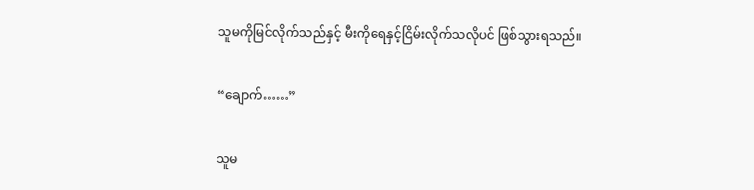သူမကိုမြင်လိုက်သည်နှင့် မီးကိုရေနှင့်ငြိမ်းလိုက်သလိုပင် ဖြစ်သွားရသည်။

“ချောက်……”

သူမ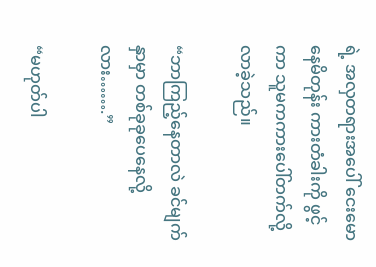ရဲ့ အလှတရားအပေါ် ငေးမောနေမိတုန်း ကားတံခါးကို ဖွင့်ကာ သူမကကားပေါ်တက်လို့လာခဲ့သည်။

“ဘာကြည့်နေတာလဲ ခင်မျက်နှာမှာ တစ်ခုခုပေနေလို့လား…….”

“မဟုတ်ပါ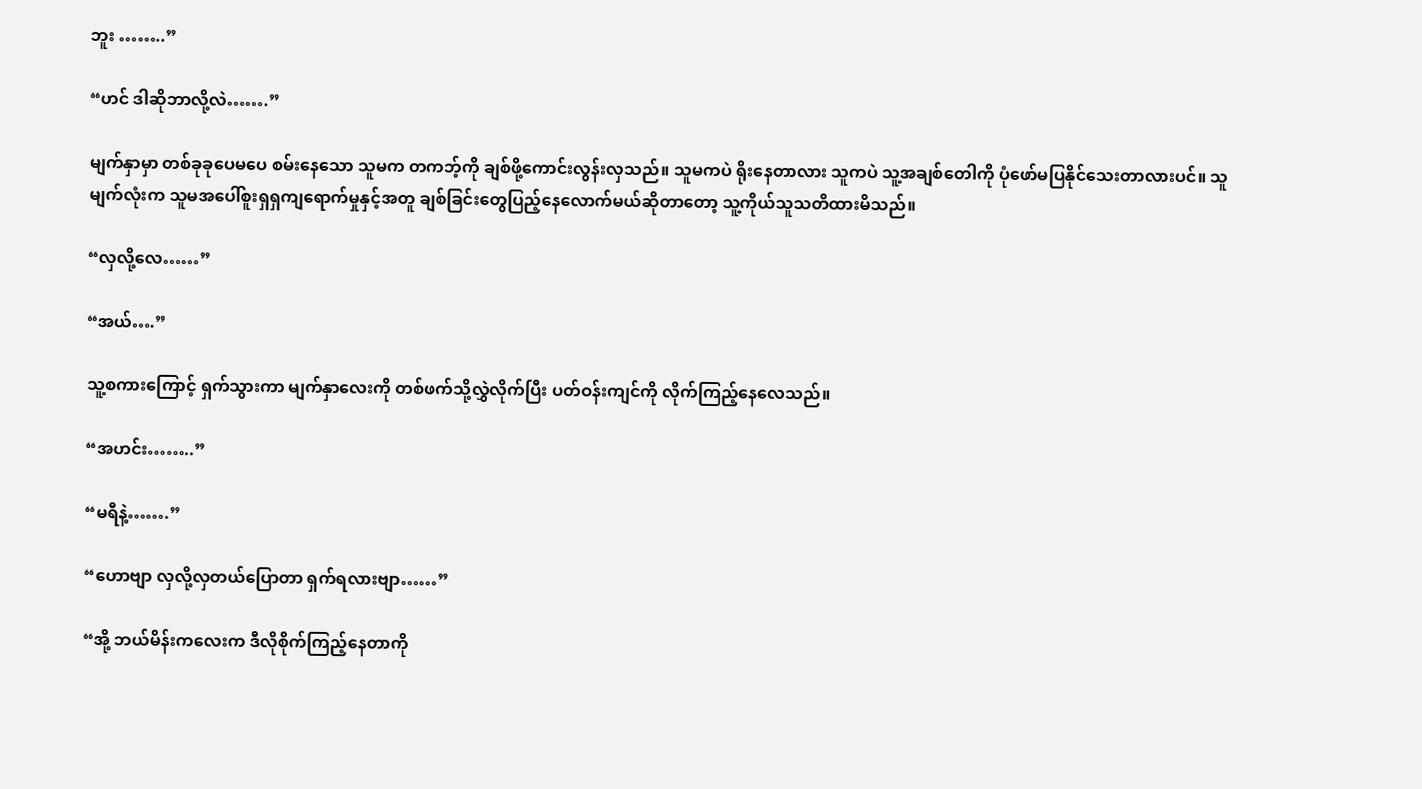ဘူး ……..”

“ဟင် ဒါဆိုဘာလို့လဲ…….”

မျက်နှာမှာ တစ်ခုခုပေမပေ စမ်းနေသော သူမက တကဘ့်ကို ချစ်ဖို့ကောင်းလွန်းလှသည်။ သူမကပဲ ရိုးနေတာလား သူကပဲ သူ့အချစ်တေါကို ပုံဖော်မပြနိုင်သေးတာလားပင်။ သူမျက်လုံးက သူမအပေါ်စူးရှရှကျရောက်မှုနှင့်အတူ ချစ်ခြင်းတွေပြည့်နေလောက်မယ်ဆိုတာတော့ သူ့ကိုယ်သူသတိထားမိသည်။

“လှလို့လေ……”

“အယ်….”

သူ့စကားကြောင့် ရှက်သွားကာ မျက်နှာလေးကို တစ်ဖက်သို့လွှဲလိုက်ပြီး ပတ်ဝန်းကျင်ကို လိုက်ကြည့်နေလေသည်။

“အဟင်း……..”

“မရီနဲ့…….”

“ဟောဗျာ လှလို့လှတယ်ပြောတာ ရှက်ရလားဗျာ……”

“အို့ ဘယ်မိန်းကလေးက ဒီလိုစိုက်ကြည့်နေတာကို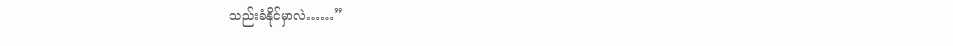သည်းခံနိုင်မှာလဲ……”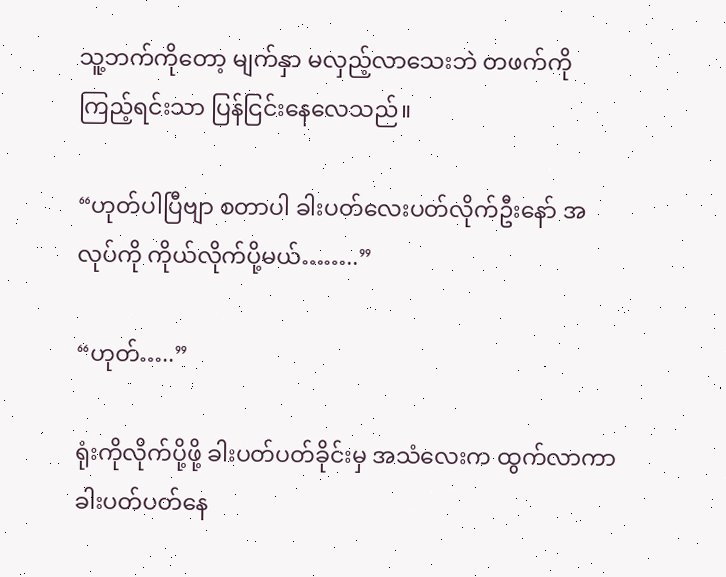သူ့ဘက်ကိုတော့ မျက်နှာ မလှည့်လာသေးဘဲ တဖက်ကို ကြည့်ရင်းသာ ပြန်ငြင်းနေလေသည်။

“ဟုတ်ပါပြီဗျာ စတာပါ ခါးပတ်လေးပတ်လိုက်ဦးနော် အလုပ်ကို ကိုယ်လိုက်ပို့မယ်……..”

“ဟုတ်…..”

ရုံးကိုလိုက်ပို့ဖို့ ခါးပတ်ပတ်ခိုင်းမှ အသံလေးက ထွက်လာကာ ခါးပတ်ပတ်နေ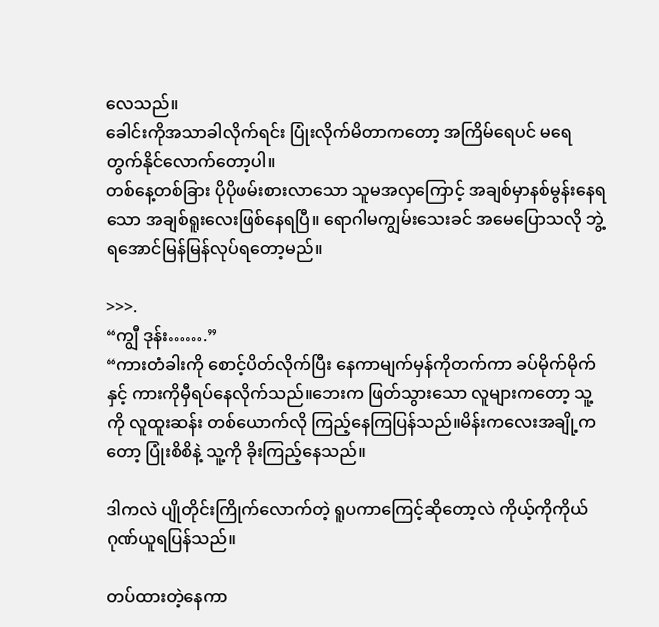လေသည်။
ခေါင်းကိုအသာခါလိုက်ရင်း ပြုံးလိုက်မိတာကတော့ အကြိမ်ရေပင် မရေတွက်နိုင်လောက်တော့ပါ။
တစ်နေ့တစ်ခြား ပိုပိုဖမ်းစားလာသော သူမအလှကြောင့် အချစ်မှာနစ်မွန်းနေရသော အချစ်ရူးလေးဖြစ်နေရပြီ။ ရောဂါမကျွမ်းသေးခင် အမေပြောသလို ဘွဲ့ရအောင်မြန်မြန်လုပ်ရတော့မည်။

>>>.
“ကျွီ ဒုန်း…….”
“ကားတံခါးကို စောင့်ပိတ်လိုက်ပြီး နေကာမျက်မှန်ကိုတက်ကာ ခပ်မိုက်မိုက်နှင့် ကားကိုမှီရပ်နေလိုက်သည်။ဘေးက ဖြတ်သွားသော လူများကတော့ သူ့ကို လူထူးဆန်း တစ်ယောက်လို ကြည့်နေကြပြန်သည်။မိန်းကလေးအချို့ကတော့ ပြုံးစိစိနဲ့ သူ့ကို ခိုးကြည့်နေသည်။

ဒါကလဲ ပျိုတိုင်းကြိုက်လောက်တဲ့ ရူပကာကြေင့်ဆိုတော့လဲ ကိုယ့်ကိုကိုယ်ဂုဏ်ယူရပြန်သည်။

တပ်ထားတဲ့နေကာ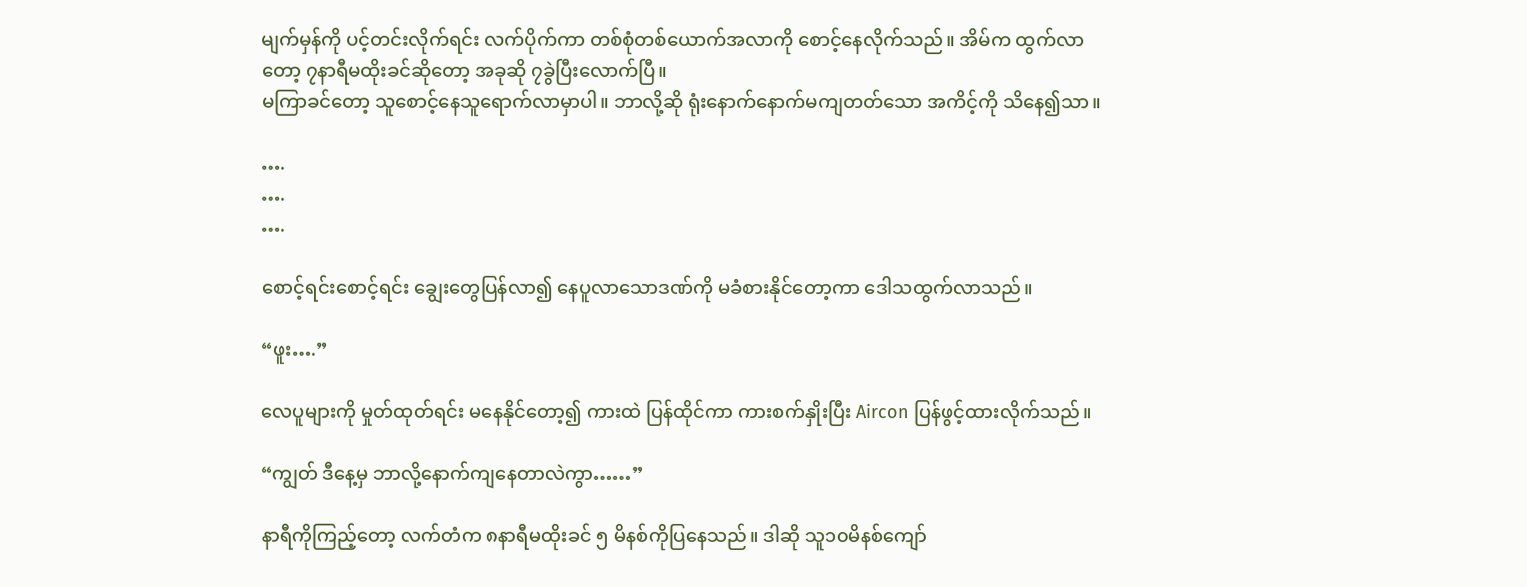မျက်မှန်ကို ပင့်တင်းလိုက်ရင်း လက်ပိုက်ကာ တစ်စုံတစ်ယောက်အလာကို စောင့်နေလိုက်သည်။ အိမ်က ထွက်လာတော့ ၇နာရီမထိုးခင်ဆိုတော့ အခုဆို ၇ခွဲပြီးလောက်ပြီ။
မကြာခင်တော့ သူစောင့်နေသူရောက်လာမှာပါ။ ဘာလို့ဆို ရုံးနောက်နောက်မကျတတ်သော အကိင့်ကို သိနေ၍သာ။

….
….
….

စောင့်ရင်းစောင့်ရင်း ချွေးတွေပြန်လာ၍ နေပူလာသောဒဏ်ကို မခံစားနိုင်တော့ကာ ဒေါသထွက်လာသည်။

“ဖူး….”

လေပူများကို မှုတ်ထုတ်ရင်း မနေနိုင်တော့၍ ကားထဲ ပြန်ထိုင်ကာ ကားစက်နှိုးပြီး Aircon ပြန်ဖွင့်ထားလိုက်သည်။

“ကျွတ် ဒီနေ့မှ ဘာလို့နောက်ကျနေတာလဲကွာ……”

နာရီကိုကြည့်တော့ လက်တံက ၈နာရီမထိုးခင် ၅ မိနစ်ကိုပြနေသည်။ ဒါဆို သူ၁၀မိနစ်ကျော်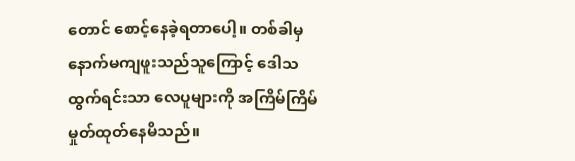တောင် စောင့်နေခဲ့ရတာပေါ့။ တစ်ခါမှ နောက်မကျဖူးသည်သူကြောင့် ဒေါသထွက်ရင်းသာ လေပူများကို အကြိမ်ကြိမ် မှုတ်ထုတ်နေမိသည်။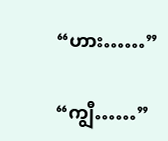“ဟား……”

“ကျွီ……”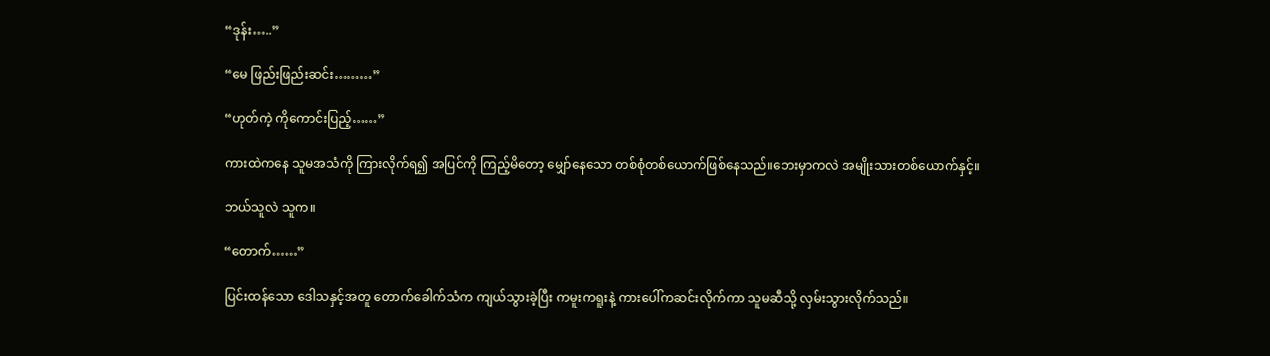“ဒုန်း…..”

“မေ ဖြည်းဖြည်းဆင်း………”

“ဟုတ်ကဲ့ ကိုကောင်းပြည့်……”

ကားထဲကနေ သူမအသံကို ကြားလိုက်ရ၍ အပြင်ကို ကြည့်မိတော့ မျှော်နေသော တစ်စုံတစ်ယောက်ဖြစ်နေသည်။ဘေးမှာကလဲ အမျိုးသားတစ်ယောက်နှင့်။

ဘယ်သူလဲ သူက။

“တောက်……”

ပြင်းထန်သော ဒေါသနှင့်အတူ တောက်ခေါက်သံက ကျယ်သွားခဲ့ပြီး ကမူးကရူးနဲ့ ကားပေါ်ကဆင်းလိုက်ကာ သူမဆီသို့ လှမ်းသွားလိုက်သည်။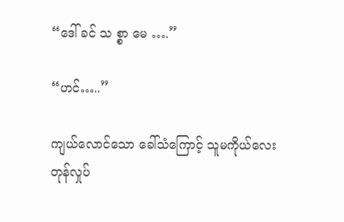“ဒေါ် ခင် သ စ္စာ မေ ….”

“ဟင်…..”

ကျယ်လောင်သော ခေါ်သံကြောင့် သူမကိုယ်လေး တုန်လှုပ်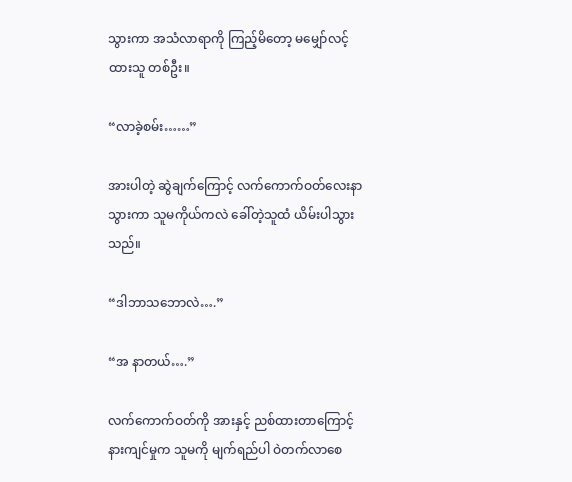သွားကာ အသံလာရာကို ကြည့်မိတော့ မမျှော်လင့်ထားသူ တစ်ဦး။

“လာခဲ့စမ်း……”

အားပါတဲ့ ဆွဲချက်ကြောင့် လက်ကောက်ဝတ်လေးနာသွားကာ သူမကိုယ်ကလဲ ခေါ်တဲ့သူထံ ယိမ်းပါသွားသည်။

“ဒါဘာသဘောလဲ….”

“အ နာတယ်….”

လက်ကောက်ဝတ်ကို အားနှင့် ညစ်ထားတာကြောင့် နားကျင်မှုက သူမကို မျက်ရည်ပါ ဝဲတက်လာစေ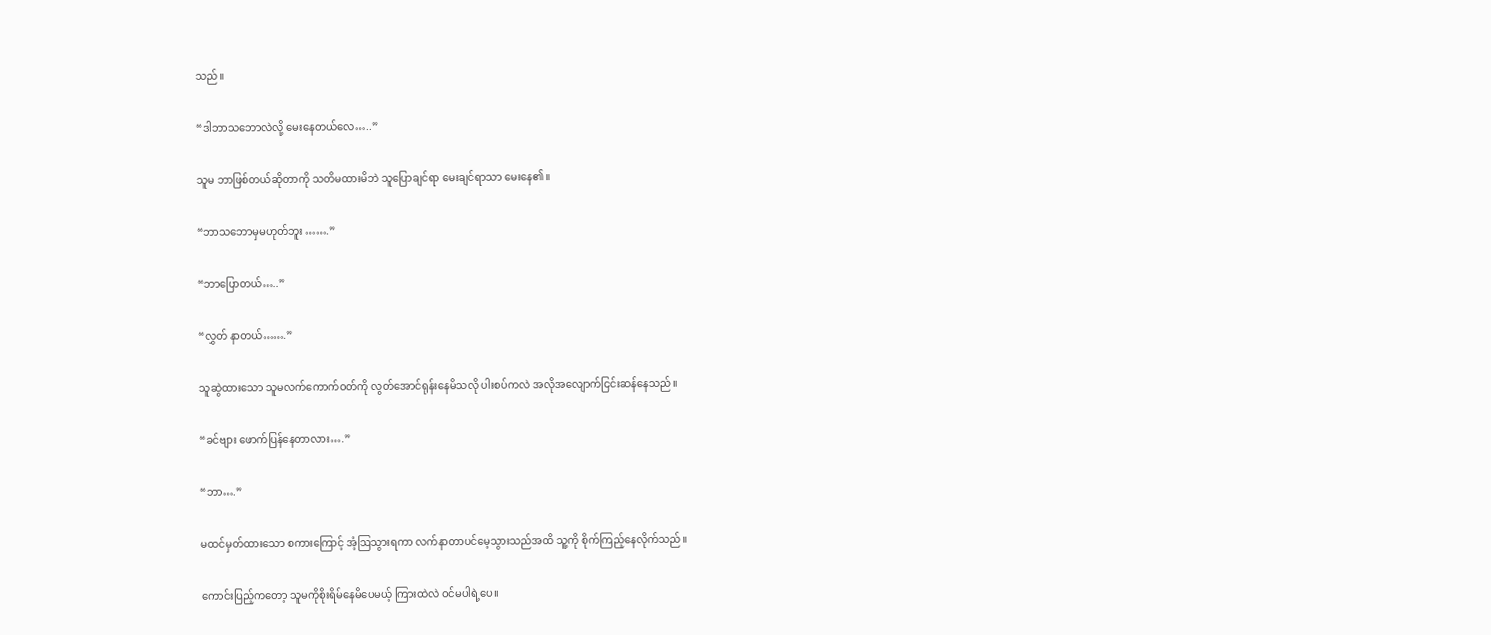သည်။

“ဒါဘာသဘောလဲလို့ မေးနေတယ်လေ…..”

သူမ ဘာဖြစ်တယ်ဆိုတာကို သတိမထားမိဘဲ သူပြောချင်ရာ မေးချင်ရာသာ မေးနေ၏။

“ဘာသဘောမှမဟုတ်ဘူး …….”

“ဘာပြောတယ်…..”

“လွှတ် နာတယ်…….”

သူဆွဲထားသော သူမလက်ကောက်ဝတ်ကို လွတ်အောင်ရုန်းနေမိသလို ပါးစပ်ကလဲ အလိုအလျောက်ငြင်းဆန်နေသည်။

“ခင်ဗျား ဖောက်ပြန်နေတာလား….”

“ဘာ….”

မထင်မှတ်ထားသော စကားကြောင့် အံ့ဩသွားရကာ လက်နာတာပင်မေ့သွားသည်အထိ သူ့ကို စိုက်ကြည့်နေလိုက်သည်။

ကောင်းပြည့်ကတော့ သူမကိုစိုးရိမ်နေမိပေမယ့် ကြားထဲလဲ ဝင်မပါရဲ့ပေ။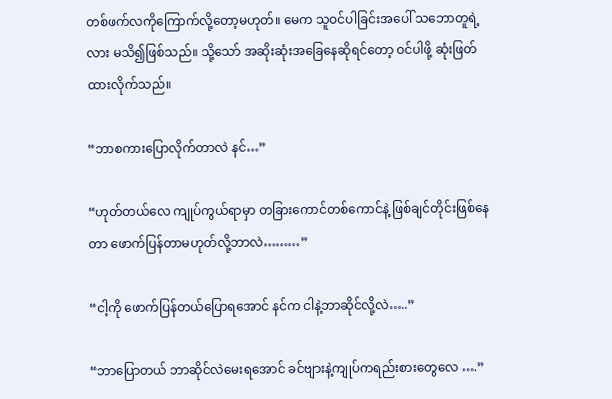တစ်ဖက်လကိုကြောက်လို့တော့မဟုတ်။ မေက သူဝင်ပါခြင်းအပေါ် သဘောတူရဲ့လား မသိ၍ဖြစ်သည်။ သို့သော် အဆိုးဆုံးအခြေနေဆိုရင်တော့ ဝင်ပါဖို့ ဆုံးဖြတ်ထားလိုက်သည်။

“ဘာစကားပြောလိုက်တာလဲ နင်…”

“ဟုတ်တယ်လေ ကျုပ်ကွယ်ရာမှာ တခြားကောင်တစ်ကောင်နဲ့ ဖြစ်ချင်တိုင်းဖြစ်နေတာ ဖောက်ပြန်တာမဟုတ်လို့ဘာလဲ………”

“ငါ့ကို ဖောက်ပြန်တယ်ပြောရအောင် နင်က ငါနဲ့ဘာဆိုင်လို့လဲ…..”

“ဘာပြောတယ် ဘာဆိုင်လဲမေးရအောင် ခင်ဗျားနဲ့ကျုပ်ကရည်းစားတွေလေ ….”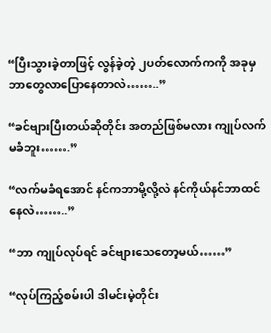“ပြီးသွားခဲ့တာဖြင့် လွန်ခဲ့တဲ့ ၂ပတ်လောက်ကကို အခုမှဘာတွေလာပြောနေတာလဲ……..”

“ခင်ဗျားပြီးတယ်ဆိုတိုင်း အတည်ဖြစ်မလား ကျုပ်လက်မခံဘူး…….”

“လက်မခံရအောင် နင်ကဘာမို့လို့လဲ နင်ကိုယ်နင်ဘာထင်နေလဲ……..”

“ဘာ ကျုပ်လုပ်ရင် ခင်ဗျားသေတော့မယ်……”

“လုပ်ကြည့်စမ်းပါ ဒါမင်းမဲ့တိုင်း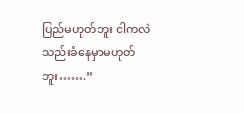ပြည်မဟုတ်ဘူး ငါကလဲ သည်းခံနေမှာမဟုတ်ဘူး…….”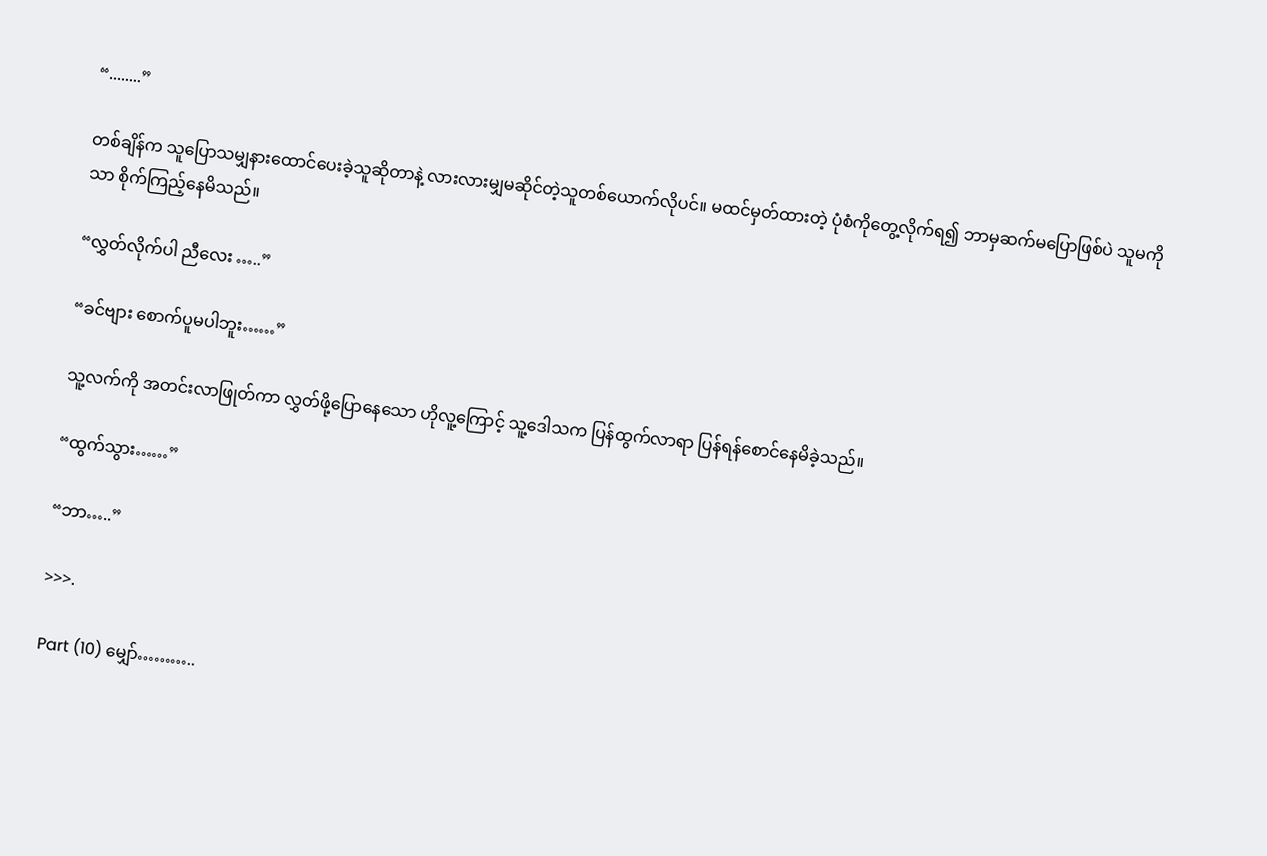“........”

တစ်ချိန်က သူပြောသမျှနားထောင်ပေးခဲ့သူဆိုတာနဲ့ လားလားမျှမဆိုင်တဲ့သူတစ်ယောက်လိုပင်။ မထင်မှတ်ထားတဲ့ ပုံစံကိုတွေ့လိုက်ရ၍ ဘာမှဆက်မပြောဖြစ်ပဲ သူမကိုသာ စိုက်ကြည့်နေမိသည်။

“လွှတ်လိုက်ပါ ညီလေး …..”

“ခင်ဗျား စောက်ပူမပါဘူး……”

သူ့လက်ကို အတင်းလာဖြုတ်ကာ လွှတ်ဖို့ပြောနေသော ဟိုလူ့ကြောင့် သူ့ဒေါသက ပြန်ထွက်လာရာ ပြန်ရန်စောင်နေမိခဲ့သည်။

“ထွက်သွား……”

“ဘာ…..”

>>>.

Part (10) မျှော်………..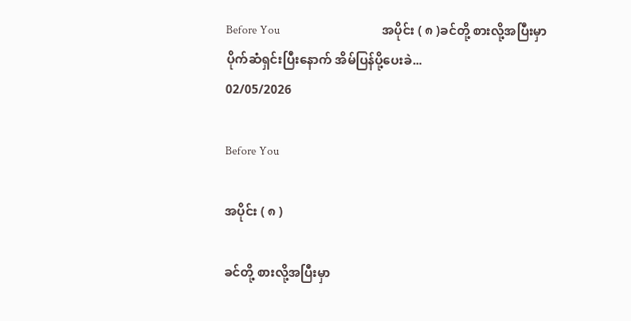Before You                                  အပိုင်း ( ၈ )ခင်တို့ စားလို့အပြီးမှာ ပိုက်ဆံရှင်းပြီးနောက် အိမ်ပြန်ပို့ပေးခဲ...
02/05/2026

Before You

အပိုင်း ( ၈ )

ခင်တို့ စားလို့အပြီးမှာ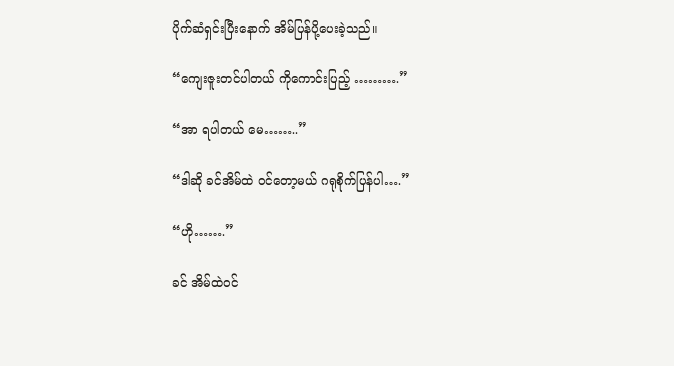ပိုက်ဆံရှင်းပြီးနောက် အိမ်ပြန်ပို့ပေးခဲ့သည်။

“ကျေးဇူးတင်ပါတယ် ကိုကောင်းပြည့် ……….”

“အာ ရပါတယ် မေ……..”

“ဒါဆို ခင်အိမ်ထဲ ဝင်တော့မယ် ဂရုစိုက်ပြန်ပါ….”

“ဟို…….”

ခင် အိမ်ထဲဝင်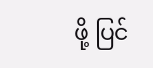ဖို့ ပြင်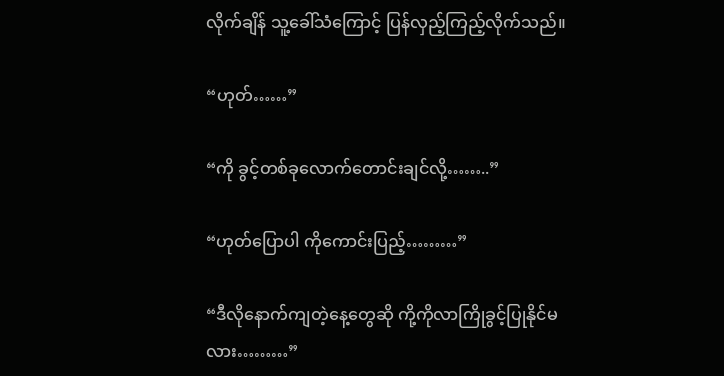လိုက်ချိန် သူ့ခေါ်သံကြောင့် ပြန်လှည့်ကြည့်လိုက်သည်။

“ဟုတ်……”

“ကို ခွင့်တစ်ခုလောက်တောင်းချင်လို့……..”

“ဟုတ်ပြောပါ ကိုကောင်းပြည့်………”

“ဒီလိုနောက်ကျတဲ့နေ့တွေဆို ကို့ကိုလာကြိုခွင့်ပြုနိုင်မလား………”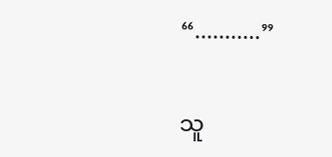“...........”

သူ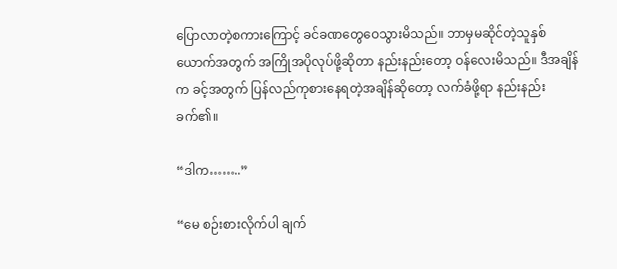ပြောလာတဲ့စကားကြောင့် ခင်ခဏတွေဝေသွားမိသည်။ ဘာမှမဆိုင်တဲ့သူနှစ်ယောက်အတွက် အကြိုအပိုလုပ်ဖို့ဆိုတာ နည်းနည်းတော့ ဝန်လေးမိသည်။ ဒီအချိန်က ခင့်အတွက် ပြန်လည်ကုစားနေရတဲ့အချိန်ဆိုတော့ လက်ခံဖို့ရာ နည်းနည်းခက်၏။

“ဒါက……..”

“မေ စဉ်းစားလိုက်ပါ ချက်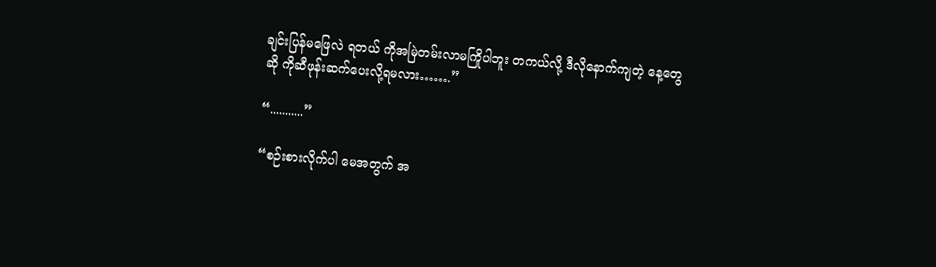ချင်းပြန်မဖြေလဲ ရတယ် ကိုအမြဲတမ်းလာမကြိုပါဘူး တကယ်လို့ ဒီလိုနောက်ကျတဲ့ နေ့တွေဆို ကိုဆီဖုန်းဆက်ပေးလို့ရမလား…….”

“...........”

“စဉ်းစားလိုက်ပါ မေအတွက် အ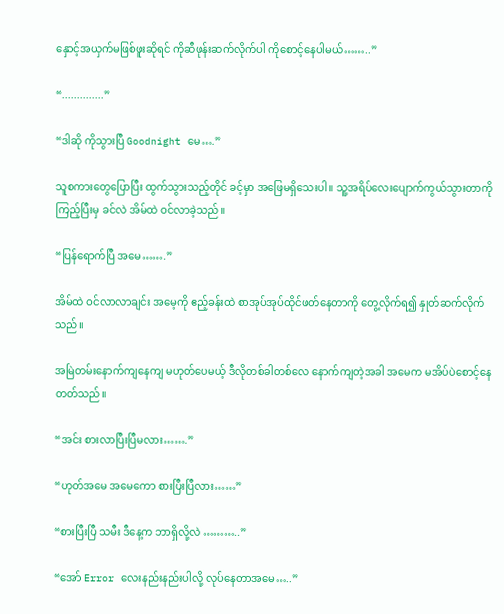နှောင့်အယှက်မဖြစ်ဖူးဆိုရင် ကိုဆီဖုန်းဆက်လိုက်ပါ ကိုစောင့်နေပါမယ်……..”

“..............”

“ဒါဆို ကိုသွားပြီ Goodnight မေ….”

သူစကားတွေပြောပြီး ထွက်သွားသည့်တိုင် ခင့်မှာ အဖြေမရှိသေးပါ။ သူ့အရိပ်လေးပျောက်ကွယ်သွားတာကိုကြည့်ပြီးမှ ခင်လဲ အိမ်ထဲ ဝင်လာခဲ့သည်။

“ပြန်ရောက်ပြီ အမေ…….”

အိမ်ထဲ ဝင်လာလာချင်း အမေ့ကို ဧည့်ခန်းထဲ စာအုပ်အုပ်ထိုင်ဖတ်နေတာကို တွေ့လိုက်ရ၍ နှုတ်ဆက်လိုက်သည်။

အမြဲတမ်းနောက်ကျနေကျ မဟုတ်ပေမယ့် ဒီလိုတစ်ခါတစ်လေ နောက်ကျတဲ့အခါ အမေက မအိပ်ပဲစောင့်နေတတ်သည်။

“အင်း စားလာပြီးပြီမလား…….”

“ဟုတ်အမေ အ‌မေကော စားပြီးပြီလား……”

“စားပြီးပြီ သမီး ဒီနေ့က ဘာရှိလို့လဲ ………..”

“အော် Error လေးနည်းနည်းပါလို့ လုပ်နေတာအမေ…..”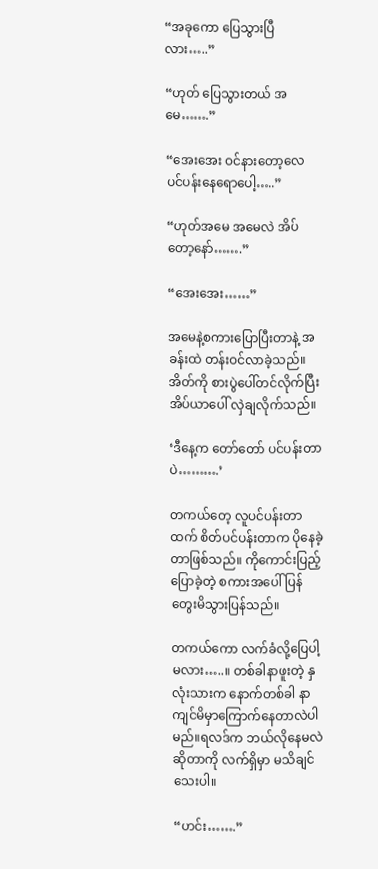“အခုကော ပြေသွားပြီလား…..”

“ဟုတ် ပြေသွားတယ် အမေ…….”

“အေးအေး ဝင်နားတော့လေ ပင်ပန်းနေရောပေါ့…..”

“ဟုတ်အမေ အမေလဲ အိပ်တော့နော်…….”

“အေးအေး……”

အမေနဲ့စကားပြောပြီးတာနဲ့ အခန်းထဲ တန်းဝင်လာခဲ့သည်။ အိတ်ကို စားပွဲပေါ်တင်လိုက်ပြီး အိပ်ယာပေါ် လှဲချလိုက်သည်။

‘ဒီနေ့က တော်တော် ပင်ပန်းတာပဲ……….’

တကယ်တေ့ လူပင်ပန်းတာထက် စိတ်ပင်ပန်းတာက ပိုနေခဲ့တာဖြစ်သည်။ ကိုကောင်းပြည့်ပြောခဲ့တဲ့ စကားအပေါ် ပြန်တွေးမိသွားပြန်သည်။

တကယ်ကော လက်ခံလို့ပြေပါ့မလား…..။ တစ်ခါနာဖူးတဲ့ နှလုံးသားက နောက်တစ်ခါ နာကျင်မိမှာကြောက်နေတာလဲပါမည်။ရလဒ်က ဘယ်လိုနေမလဲဆိုတာကို လက်ရှိမှာ မသိချင်သေးပါ။

“ဟင်း…….”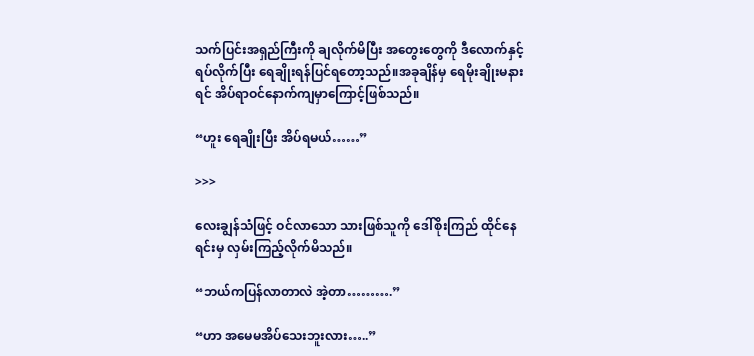သက်ပြင်းအရှည်ကြီးကို ချလိုက်မိပြီး အတွေးတွေကို ဒီလောက်နှင့်ရပ်လိုက်ပြီး ရေချိုးရန်ပြင်ရတော့သည်။အခုချိန်မှ ရေမိုးချိုးမနားရင် အိပ်ရာဝင်နောက်ကျမှာကြောင့်ဖြစ်သည်။

“ဟူး ရေချိုးပြီး အိပ်ရမယ်……”

>>>

လေးချွန်သံဖြင့် ဝင်လာသော သားဖြစ်သူကို ဒေါ်စိုးကြည် ထိုင်နေရင်းမှ လှမ်းကြည့်လိုက်မိသည်။

“ဘယ်ကပြန်လာတာလဲ အဲ့တာ……….”

“ဟာ အမေမအိပ်သေးဘူးလား…..”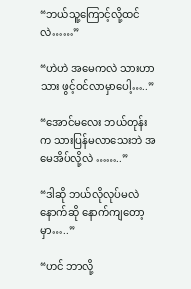“ဘယ်သူ့ကြောင့်လို့ထင်လဲ……”

“ဟဲဟဲ အမေကလဲ သားဟာသား ဖွင့်ဝင်လာမှာပေါ့…..”

“အောင်မလေး ဘယ်တုန်းက သားပြန်မလာသေးဘဲ အမေအိပ်လို့လဲ ……..”

“ဒါဆို ဘယ်လိုလုပ်မလဲ နောက်ဆို နောက်ကျတော့မှာ…..”

“ဟင် ဘာလို့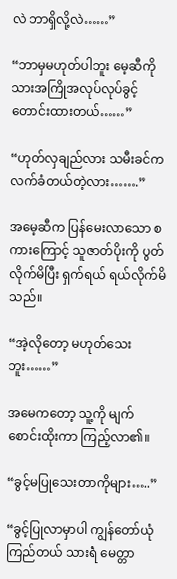လဲ ဘာရှိလို့လဲ……”

“ဘာမှမဟုတ်ပါဘူး မေ့ဆီကို သားအကြိုအလုပ်လုပ်ခွင့်တောင်းထားတယ်……”

“ဟုတ်လှချည်လား သမီးခင်က လက်ခံတယ်တဲ့လား…….”

အမေ့ဆီက ပြန်မေးလာသော စကားကြောင့် သူဇာတ်ပိုးကို ပွတ်လိုက်မိပြီး ရှက်ရယ် ရယ်လိုက်မိသည်။

“အဲ့လိုတော့ မဟုတ်သေးဘူး……”

အမေကတော့ သူ့ကို မျက်စောင်းထိုးကာ ကြည့်လာ၏။

“ခွင့်မပြုသေးတာကိုများ…..”

“ခွင့်ပြုလာမှာပါ ကျွန်တော်ယုံကြည်တယ် သားရဲံ မေတ္တာ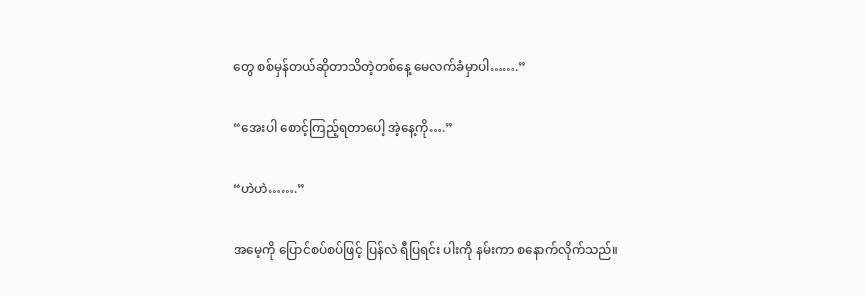တွေ စစ်မှန်တယ်ဆိုတာသိတဲ့တစ်နေ့ မေလက်ခံမှာပါ…….”

“အေးပါ စောင့်ကြည့်ရတာပေါ့ အဲ့နေ့ကို….”

“ဟဲဟဲ…….”

အမေ့ကို ပြောင်စပ်စပ်ဖြင့် ပြန်လဲ ရီပြရင်း ပါးကို နမ်းကာ စနောက်လိုက်သည်။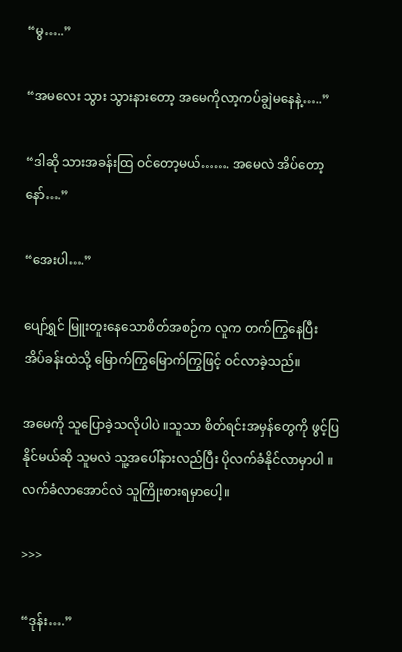“မွ…..”

“အမလေး သွား သွားနားတော့ အမေကိုလာ့ကပ်ချွဲမနေနဲ့…..”

“ဒါဆို သားအခန်းထြ ဝင်တော့မယ်……. အမေလဲ အိပ်တော့နော်….”

“အေးပါ….”

ပျော်ရွှင် မြူးတူးနေသောစိတ်အစဉ်က လူက တက်ကြွနေပြီး အိပ်ခန်းထဲသို့ မြောက်ကြွမြောက်ကြွဖြင့် ဝင်လာခဲ့သည်။

အမေကို သူပြောခဲ့သလိုပါပဲ ။သူသာ စိတ်ရင်းအမှန်တွေကို ဖွင့်ပြနိုင်မယ်ဆို သူမလဲ သူ့အပေါ်နားလည်ပြီး ပိုလက်ခံနိုင်လာမှာပါ ။ လက်ခံလာအောင်လဲ သူကြိုးစားရမှာပေါ့။

>>>

“ဒုန်း….”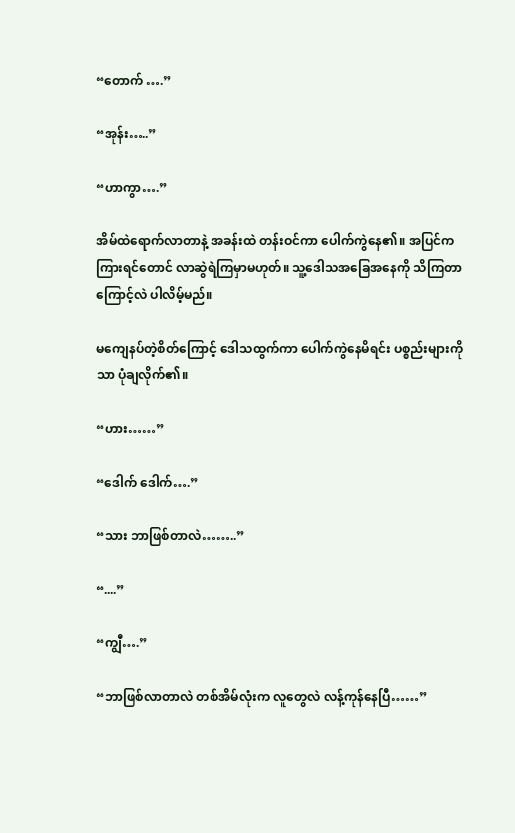“တောက် ….”

“အုန်း…..”

“ဟာကွာ….”

အိမ်ထဲရောက်လာတာနဲ့ အခန်းထဲ တန်းဝင်ကာ ပေါက်ကွဲနေ၏။ အပြင်က ကြားရင်တောင် လာဆွဲရဲကြမှာမဟုတ်။ သူ့ဒေါသအခြေအနေကို သိကြတာကြောင့်လဲ ပါလိမ့်မည်။

မကျေနပ်တဲ့စိတ်ကြောင့် ဒေါသထွက်ကာ ပေါက်ကွဲနေမိရင်း ပစ္စည်းများကိုသာ ပုံချလိုက်၏။

“ဟား……”

“ဒေါက် ဒေါက်….”

“သား ဘာဖြစ်တာလဲ……..”

“....”

“ကျွီ….”

“ဘာဖြစ်လာတာလဲ တစ်အိမ်လုံးက လူတွေလဲ လန့်ကုန်နေပြီ……”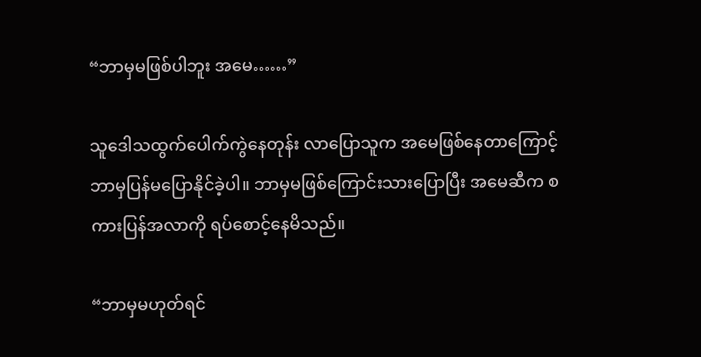“ဘာမှမဖြစ်ပါဘူး အမေ……”

သူဒေါသထွက်ပေါက်ကွဲနေတုန်း လာပြောသူက အမေဖြစ်နေတာကြောင့် ဘာမှပြန်မပြောနိုင်ခဲ့ပါ။ ဘာမှမဖြစ်ကြောင်းသားပြောပြီး အမေဆီက စကားပြန်အလာကို ရပ်စောင့်နေမိသည်။

“ဘာမှမဟုတ်ရင်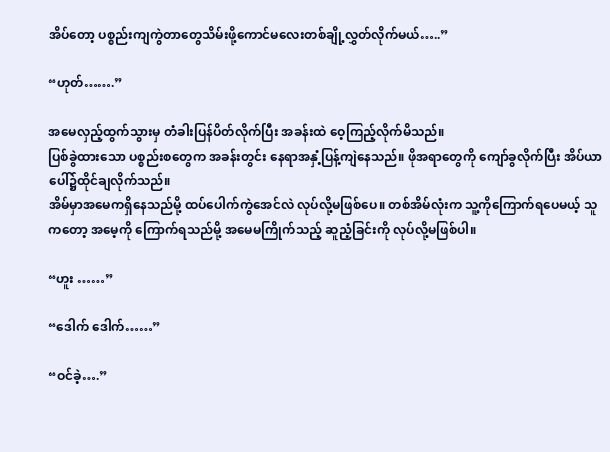အိပ်တော့ ပစ္စည်းကျကွဲတာတွေသိမ်းဖို့ကောင်မလေးတစ်ချို့လွှတ်လိုက်မယ်…..”

“ဟုတ်…….”

အမေလှည့်ထွက်သွားမှ တံခါးပြန်ပိတ်လိုက်ပြီး အခန်းထဲ ဝေ့ကြည့်လိုက်မိသည်။
ပြစ်ခွဲထားသော ပစ္စည်းစတွေက အခန်းတွင်း‌ နေရာအနှံ့ပြန့်ကျဲနေသည်။ ဖိုအရာတွေကို ကျော်ခွလိုက်ပြီး အိပ်ယာပေါ်၌ထိုင်ချလိုက်သည်။
အိမ်မှာအမေကရှိနေသည်မို့ ထပ်ပေါက်ကွဲအေင်လဲ လုပ်လို့မဖြစ်ပေ။ တစ်အိမ်လုံးက သူ့ကိုကြောက်ရပေမယ့် သူကတော့ အမေ့ကို ကြောက်ရသည်မို့ အမေမကြိုက်သည့် ဆူညံ့ခြင်းကို လုပ်လို့မဖြစ်ပါ။

“ဟူး ……”

“ဒေါက် ဒေါက်……”

“ဝင်ခဲ့….”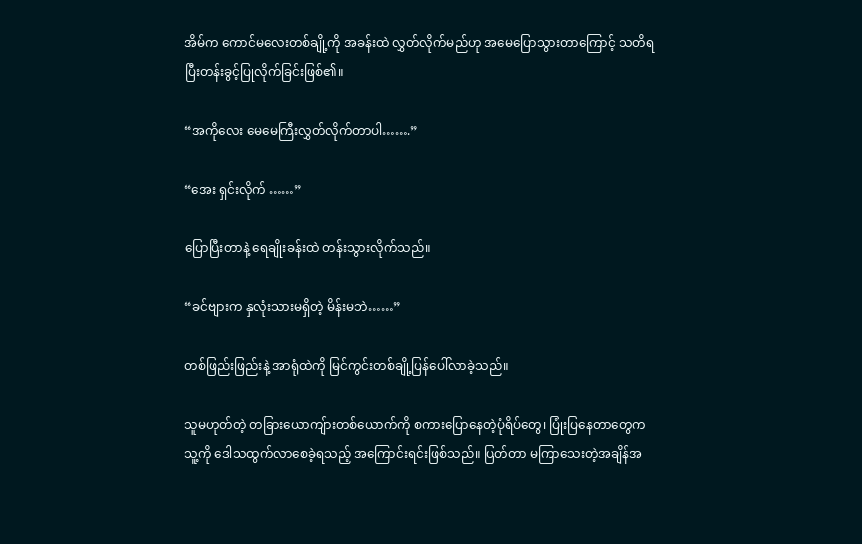အိမ်က ကောင်မလေးတစ်ချို့ကို အခန်းထဲ လွှတ်လိုက်မည်ဟု အမေပြောသွားတာကြောင့် သတိရပြီးတန်းခွင့်ပြုလိုက်ခြင်းဖြစ်၏။

“အကိုလေး မေမေကြီးလွှတ်လိုက်တာပါ…….”

“အေး ရှင်းလိုက် ……”

ပြောပြီးတာနဲ့ ရေချိုးခန်းထဲ တန်းသွားလိုက်သည်။

“ခင်ဗျားက နှလုံးသားမရှိတဲ့ မိန်းမဘဲ……”

တစ်ဖြည်းဖြည်းနဲ့ အာရုံထဲကို မြင်ကွင်းတစ်ချို့ပြန်ပေါ်လာခဲ့သည်။

သူမဟုတ်တဲ့ တခြားယောကျ်ားတစ်ယောက်ကို စကားပြောနေတဲ့ပုံရိပ်တွေ၊ ပြုံးပြနေတာတွေက သူ့ကို ဒေါသထွက်လာစေခဲ့ရသည့် အကြောင်းရင်းဖြစ်သည်။ ပြတ်တာ မကြာသေးတဲ့အချိန်အ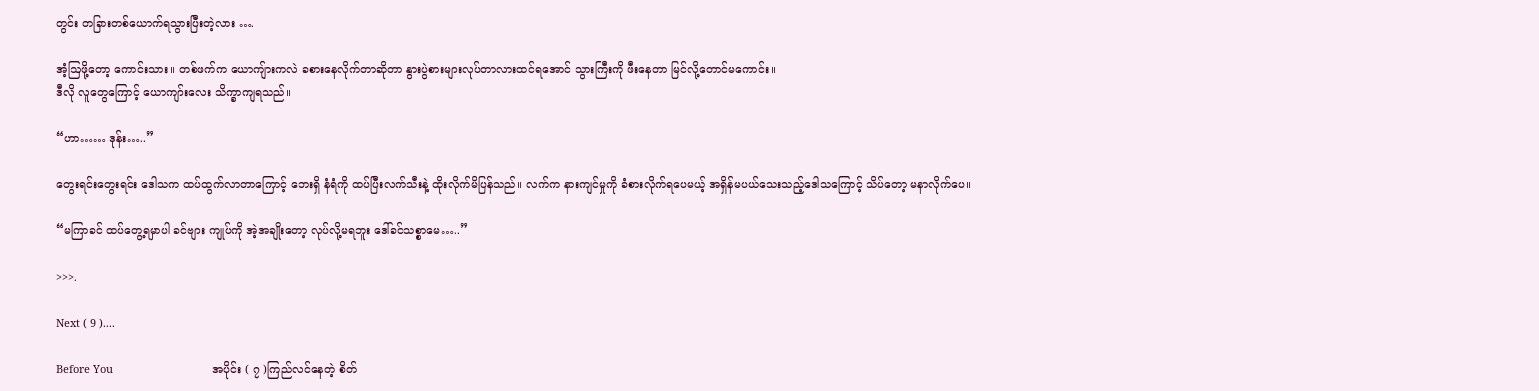တွင်း တခြားတစ်ယောက်ရသွားပြီးတဲ့လား ….

အံ့ဩဖို့တော့ ကောင်းသား။ တစ်ဖက်က ယောကျ်ားကလဲ ခစားနေလိုက်တာဆိုတာ နွားပွဲစားများလုပ်တာလားထင်ရအောင် သွားကြီးကို ဖီးနေတာ မြင်လို့တောင်မကောင်း။
ဒီလို လူတွေကြောင့် ယောကျာ်းလေး သိက္ခာကျရသည်။

“ဟာ…… ဒုန်း…..”

တွေးရင်းတွေးရင်း ဒေါသက ထပ်ထွက်လာတာကြောင့် ဘေးရှိ နံရံကို ထပ်ပြီးလက်သီးနဲ့ ထိုးလိုက်မိပြန်သည်။ လက်က နားကျင်မှုကို ခံစားလိုက်ရပေမယ့် အရှိန်မပယ်သေးသည့်ဒေါသကြောင့် သိပ်တော့ မနာလိုက်ပေ။

“မကြာခင် ထပ်တွေ့ရမှာပါ ခင်ဗျား ကျုပ်ကို အဲ့အချိုးတော့ လုပ်လို့မရဘူး ဒေါ်ခင်သစ္စာမေ…..”

>>>.

Next ( 9 )....

Before You                                 အပိုင်း ( ၇ )ကြည်လင်နေတဲ့ စိတ်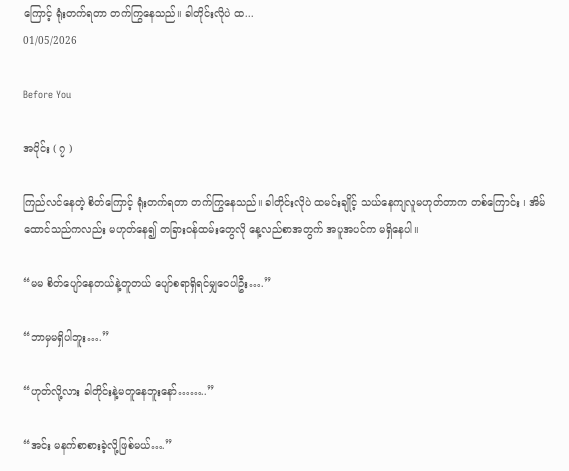ကြောင့် ရုံးတက်ရတာ တက်ကြွနေသည်။ ခါတိုင်းလိုပဲ ထ...
01/05/2026

Before You

အပိုင်း ( ၇ )

ကြည်လင်နေတဲ့ စိတ်ကြောင့် ရုံးတက်ရတာ တက်ကြွနေသည်။ ခါတိုင်းလိုပဲ ထမင်းချိုင့် သယ်နေကျလူမဟုတ်တာက တစ်ကြောင်း ၊ အိမ်ထောင်သည်ကလည်း မဟုတ်နေ၍ တခြားဝန်ထမ်းတွေလို နေ့လည်စာအတွက် အပူအပင်က မရှိနေပါ။

“မမ စိတ်ပျော်နေတယ်နဲ့တူတယ် ပျော်စရာရှိရင်မျှဝေပါဦး….”

“ဘာမှမရှိပါဘူး….”

“ဟုတ်လို့လား ခါတိုင်းနဲ့မတူနေဘူးနော်……..”

“အင်း မနက်စာစားခဲ့လို့ဖြစ်မယ်….”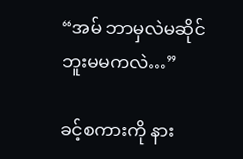“အမ် ဘာမှလဲမဆိုင်ဘူးမမကလဲ…”

ခင့်စကားကို နား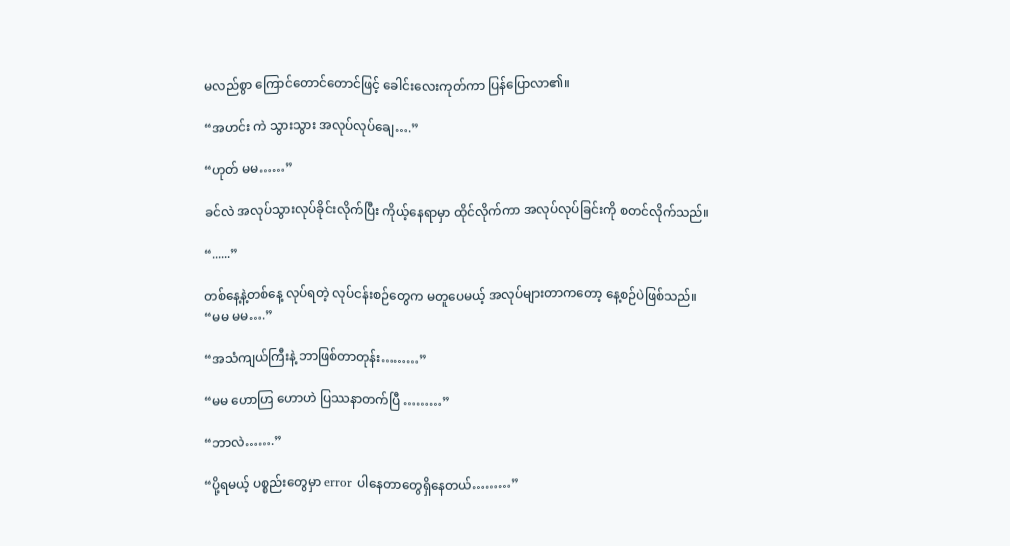မလည်စွာ ကြောင်တောင်တောင်ဖြင့် ခေါင်းလေးကုတ်ကာ ပြန်ပြောလာ၏။

“အဟင်း ကဲ သွားသွား အလုပ်လုပ်ချေ….”

“ဟုတ် မမ……”

ခင်လဲ အလုပ်သွားလုပ်ခိုင်းလိုက်ပြီး ကိုယ့်နေရာမှာ ထိုင်လိုက်ကာ အလုပ်လုပ်ခြင်းကို စတင်လိုက်သည်။

“......”

တစ်နေ့နဲ့တစ်နေ့ လုပ်ရတဲ့ လုပ်ငန်းစဉ်တွေက မတူပေမယ့် အလုပ်များတာကတော့ နေ့စဉ်ပဲဖြစ်သည်။
“မမ မမ….”

“အသံကျယ်ကြီးနဲ့ ဘာဖြစ်တာတုန်း………”

“မမ ဟောဟြ ဟောဟဲ ပြဿနာတက်ပြီ ………”

“ဘာလဲ…….”

“ပို့ရမယ့် ပစ္စည်းတွေမှာ error ပါနေတာတွေရှိနေတယ်………”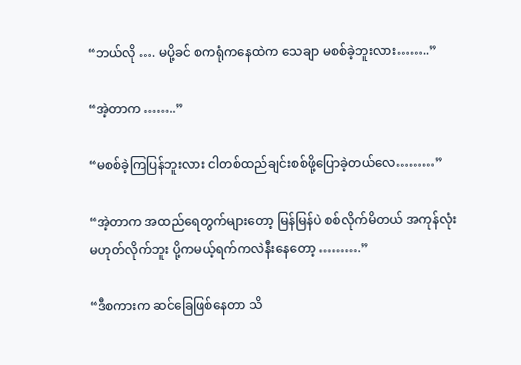“ဘယ်လို …. မပို့ခင် စကရုံကနေထဲက သေချာ မစစ်ခဲ့ဘူးလား……..”

“အဲ့တာက ……..”

“မစစ်ခဲ့ကြပြန်ဘူးလား ငါတစ်ထည်ချင်းစစ်ဖို့ပြောခဲ့တယ်လေ………”

“အဲ့တာက အထည်ရေတွက်များတော့ မြန်မြန်ပဲ စစ်လိုက်မိတယ် အကုန်လုံးမဟုတ်လိုက်ဘူး ပို့ကမယ့်ရက်ကလဲနီးနေတော့ ……….”

“ဒီစကားက ဆင်ခြေဖြစ်နေတာ သိ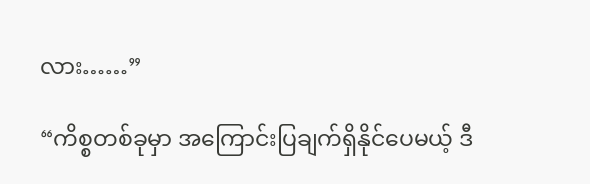လား……”

“ကိစ္စတစ်ခုမှာ အကြောင်းပြချက်ရှိနိုင်ပေမယ့် ဒီ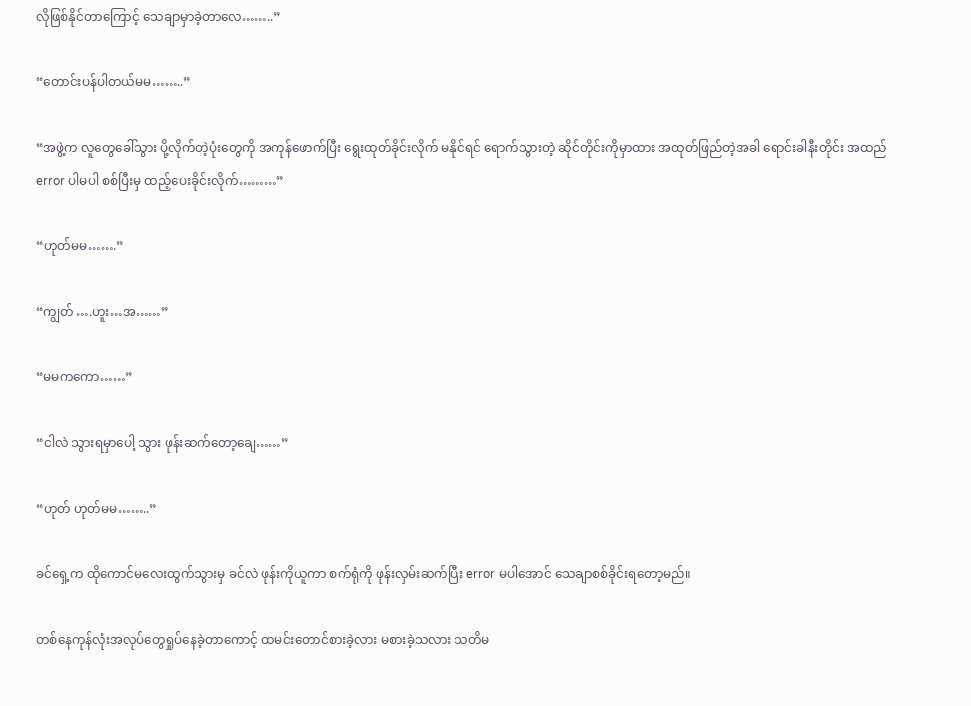လိုဖြစ်နိုင်တာကြောင့် သေချာမှာခဲ့တာလေ……..”

“တောင်းပန်ပါတယ်မမ……..”

“အဖွဲ့က လူတွေခေါ်သွား ပို့လိုက်တဲ့ပုံးတွေကို အကုန်ဖောက်ပြီး ရွေးထုတ်ခိုင်းလိုက် မနိုင်ရင် ရောက်သွားတဲ့ ဆိုင်တိုင်းကိုမှာထား အထုတ်ဖြည်တဲ့အခါ ရောင်းခါနီးတိုင်း အထည် error ပါမပါ စစ်ပြီးမှ ထည့်ပေးခိုင်းလိုက်………”

“ဟုတ်မမ…….”

“ကျွတ် ….ဟူး…အ……”

“မမကကော……”

“ငါလဲ သွားရမှာပေါ့ သွား ဖုန်းဆက်တော့ချေ……”

“ဟုတ် ဟုတ်မမ……..”

ခင်ရှေ့က ထိုကောင်မလေးထွက်သွားမှ ခင်လဲ ဖုန်းကိုယူကာ စက်ရုံကို ဖုန်းလှမ်းဆက်ပြီး error မပါအောင် သေချာစစ်ခိုင်းရတော့မည်။

တစ်နေကုန်လုံးအလုပ်တွေရှုပ်နေခဲ့တာကောင့် ထမင်းတောင်စားခဲ့လား မစားခဲ့သလား သတိမ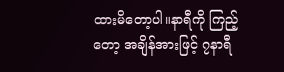ထားမိတော့ပါ။နာရီကို ကြည့်တော့ အချိန်အားဖြင့် ၇နာရီ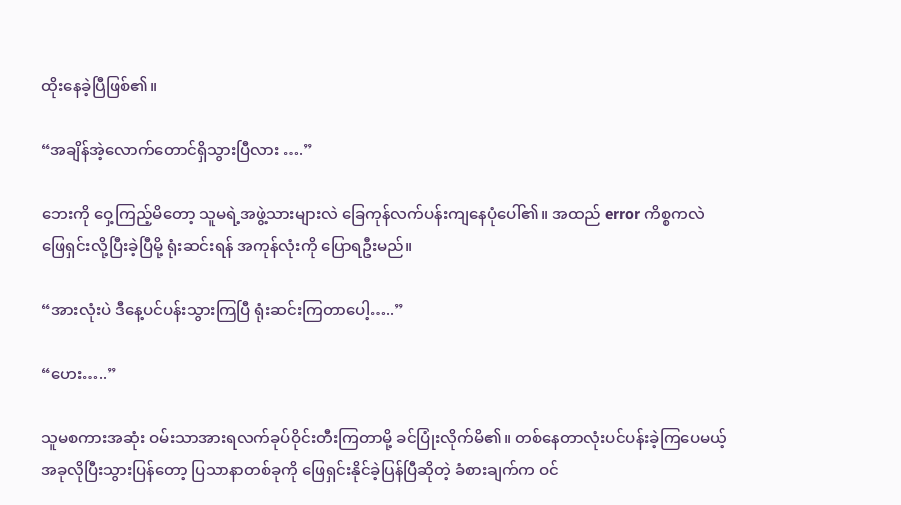ထိုးနေခဲ့ပြီဖြစ်၏။

“အချိန်အဲ့လောက်တောင်ရှိသွားပြီလား ….”

ဘေးကို ဝှေ့ကြည့်မိတော့ သူမရဲ့အဖွဲ့သားများလဲ ခြေကုန်လက်ပန်းကျနေပုံပေါ်၏။ အထည် error ကိစ္စကလဲ ဖြေရှင်းလို့ပြီးခဲ့ပြီမို့ ရုံးဆင်းရန် အကုန်လုံးကို ပြောရဦးမည်။

“အားလုံးပဲ ဒီနေ့ပင်ပန်းသွားကြပြီ ရုံးဆင်းကြတာပေါ့…..”

“ဟေး…..”

သူမစကားအဆုံး ဝမ်းသာအားရလက်ခုပ်ဝိုင်းတီးကြတာမို့ ခင်ပြုံးလိုက်မိ၏။ တစ်နေတာလုံးပင်ပန်းခဲ့ကြပေမယ့် အခုလိုပြီးသွားပြန်တော့ ပြသာနာတစ်ခုကို ဖြေရှင်းနိုင်ခဲ့ပြန်ပြီဆိုတဲ့ ခံစားချက်က ဝင်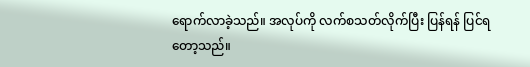ရောက်လာခဲ့သည်။ အလုပ်ကို လက်စသတ်လိုက်ပြီး ပြန်ရန် ပြင်ရတော့သည်။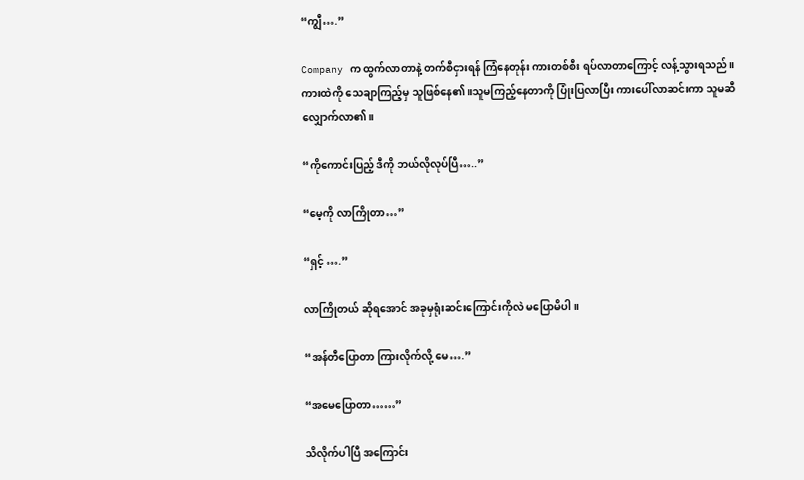“ကျွီ….”

Company က ထွက်လာတာနဲ့ တက်စီငှားရန် ကြံနေတုန်း ကားတစ်စီး ရပ်လာတာကြောင့် လန့်သွားရသည်။
ကားထဲကို သေချာကြည့်မှ သူဖြစ်နေ၏။သူမကြည့်နေတာကို ပြုံးပြလာပြီး ကားပေါ်လာဆင်းကာ သူမဆီလျှောက်လာ၏။

“ကိုကောင်းပြည့် ဒီကို ဘယ်လိုလုပ်ပြီ…..”

“မေ့ကို လာကြိုတာ…”

“ရှင့် ….”

လာကြိုတယ် ဆိုရအောင် အခုမှရုံးဆင်းကြောင်းကိုလဲ မပြောမိပါ။

“အန်တီပြောတာ ကြားလိုက်လို့ မေ….”

“အမေပြောတာ……”

သိလိုက်ပါပြီ အကြောင်း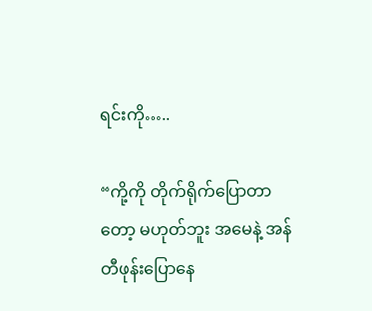ရင်းကို…..

“ကို့ကို တိုက်ရိုက်ပြောတာတော့ မဟုတ်ဘူး အမေနဲ့ အန်တီဖုန်းပြောနေ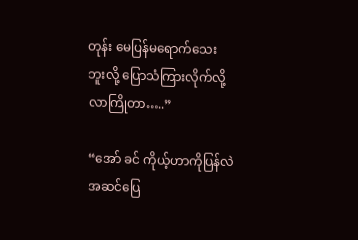တုန်း မေပြန်မရောက်သေးဘူးလို့ ပြောသံကြားလိုက်လို့ လာကြိုတာ…..”

“အော် ခင် ကိုယ့်ဟာကိုပြန်လဲ အဆင်ပြေ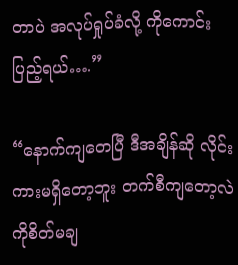တာပဲ အလုပ်ရှုပ်ခံလို့ ကိုကောင်းပြည့်ရယ်….”

“နောက်ကျတေပြီ ဒီအချိန်ဆို လိုင်းကားမရှိတော့ဘူး တက်စီကျတော့လဲ ကိုစိတ်မချ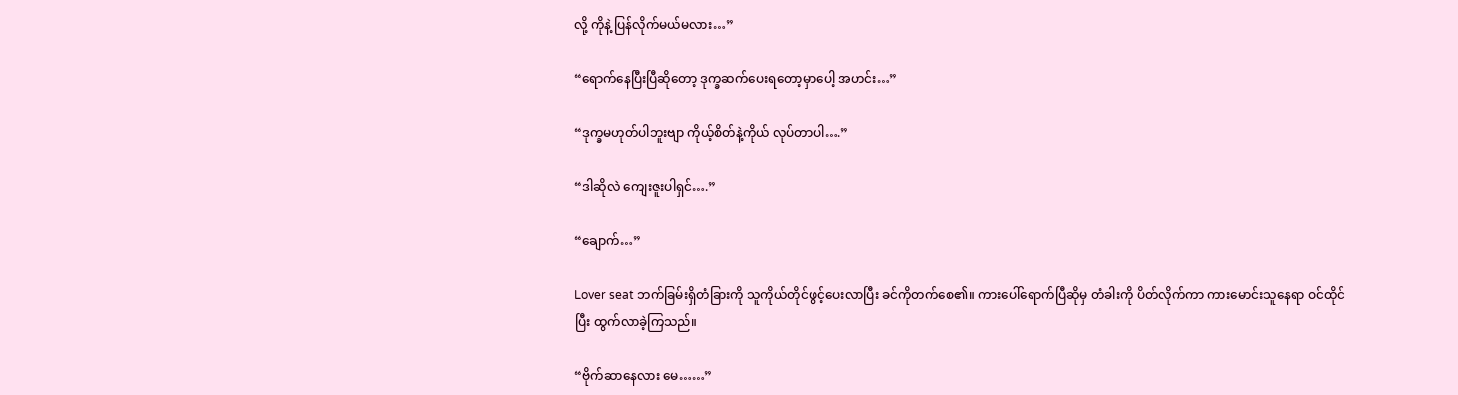လို့ ကိုနဲ့ ပြန်လိုက်မယ်မလား…”

“ရောက်နေပြီးပြီဆိုတော့ ဒုက္ခဆက်ပေးရတော့မှာပေါ့ အဟင်း…”

“ဒုက္ခမဟုတ်ပါဘူးဗျာ ကိုယ့်စိတ်နဲ့ကိုယ် လုပ်တာပါ….”

“ဒါဆိုလဲ ကျေးဇူးပါရှင်….”

“ချောက်…”

Lover seat ဘက်ခြမ်းရှိတံခြားကို သူကိုယ်တိုင်ဖွင့်ပေးလာပြီး ခင်ကိုတက်စေ၏။ ကားပေါ်ရောက်ပြီဆိုမှ တံခါးကို ပိတ်လိုက်ကာ ကားမောင်းသူနေရာ ဝင်ထိုင်ပြီး ထွက်လာခဲ့ကြသည်။

“ဗိုက်ဆာနေလား မေ……”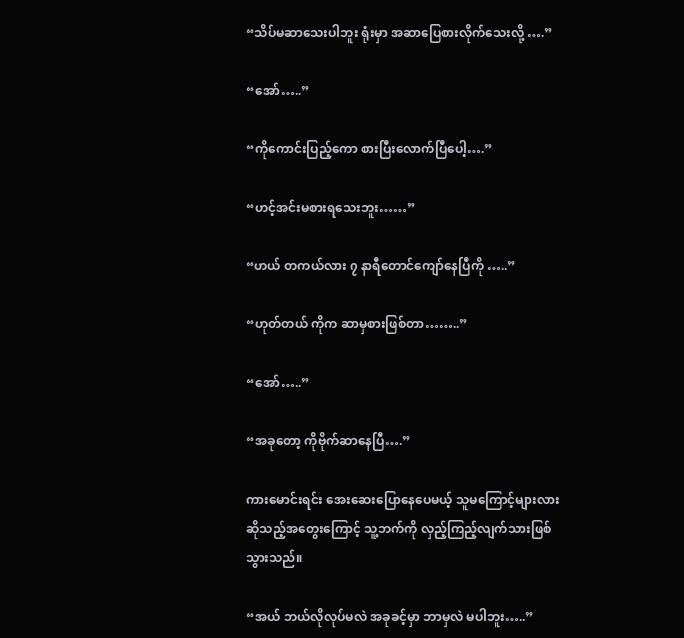“သိပ်မဆာသေးပါဘူး ရုံးမှာ အဆာပြေစားလိုက်သေးလို့ ….”

“အော်…..”

“ကိုကောင်းပြည့်ကော စားပြီးလောက်ပြီပေါ့….”

“ဟင့်အင်းမစားရသေးဘူး……”

“ဟယ် တကယ်လား ၇ နာရီတောင်ကျော်နေပြီကို …..”

“ဟုတ်တယ် ကိုက ဆာမှစားဖြစ်တာ……..”

“အော်…..”

“အခုတော့ ကိုဗိုက်ဆာနေပြီ….”

ကားမောင်းရင်း အေးဆေး‌ပြောနေပေမယ့် သူမကြောင့်များလားဆိုသည့်အတွေးကြောင့် သူ့ဘက်ကို လှည့်ကြည့်လျက်သားဖြစ်သွားသည်။

“အယ် ဘယ်လိုလုပ်မလဲ အခုခင့်မှာ ဘာမှလဲ မပါဘူး…..”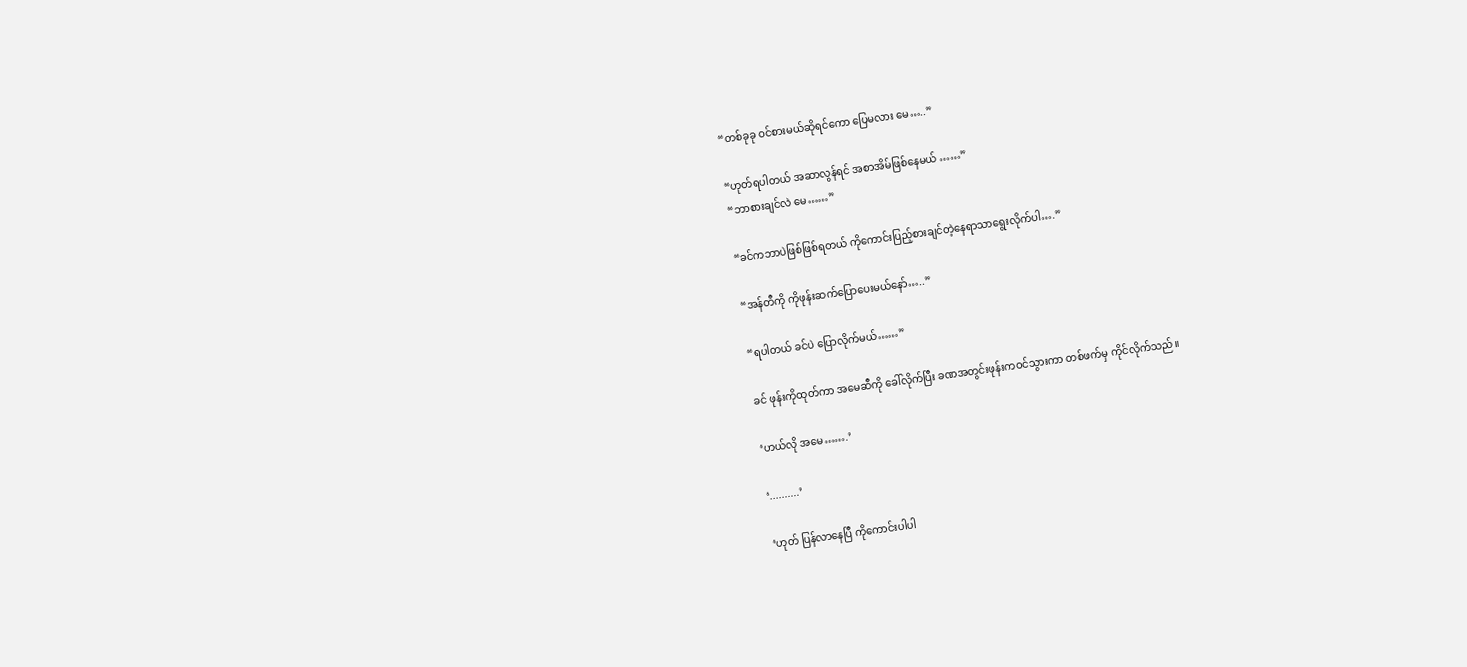“တစ်ခုခု ဝင်စားမယ်ဆိုရင်ကော ပြေမလား မေ…..”

“ဟုတ်ရပါတယ် အဆာလွန်ရင် အစာအိမ်ဖြစ်နေမယ် ……”
“ဘာစားချင်လဲ မေ……”

“ခင်ကဘာပဲဖြစ်ဖြစ်ရတယ် ကိုကောင်းပြည့်စားချင်တဲ့နေရာသာရွေးလိုက်ပါ….”

“အန်တီကို ကိုဖုန်းဆက်ပြောပေးမယ်နော်…..”

“ရပါတယ် ခင်ပဲ ပြောလိုက်မယ်……”

ခင် ဖုန်းကိုထုတ်ကာ အမေဆီကို ခေါ်လိုက်ပြီး ခဏအတွင်းဖုန်းကဝင်သွားကာ တစ်ဖက်မှ ကိုင်လိုက်သည်။

‘ဟယ်လို အမေ…….’

‘..........’

‘ဟုတ် ပြန်လာနေပြီ ကိုကောင်းပါပါ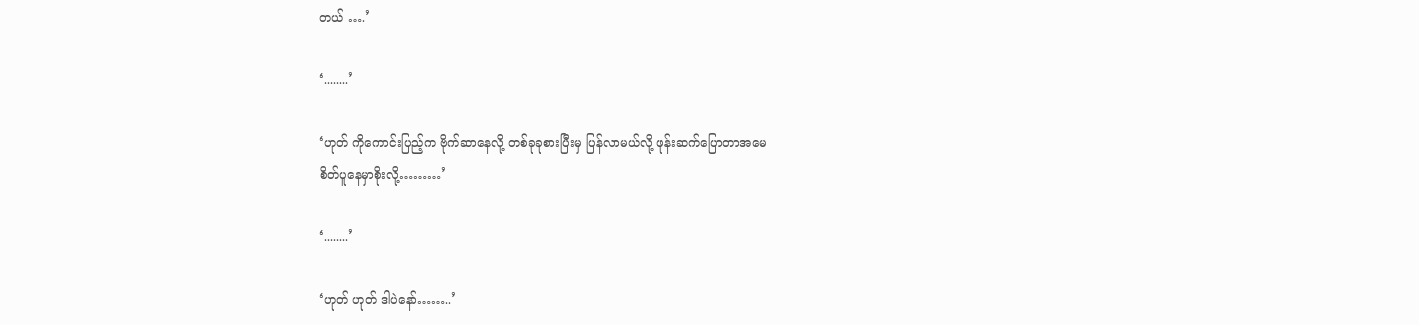တယ် ….’

‘........’

‘ဟုတ် ကိုကောင်းပြည့်က ဗိုက်ဆာနေလို့ တစ်ခုခုစားပြီးမှ ပြန်လာမယ်လို့ ဖုန်းဆက်ပြောတာအမေ
စိတ်ပူနေမှာစိုးလို့………’

‘........’

‘ဟုတ် ဟုတ် ဒါပဲနော်……..’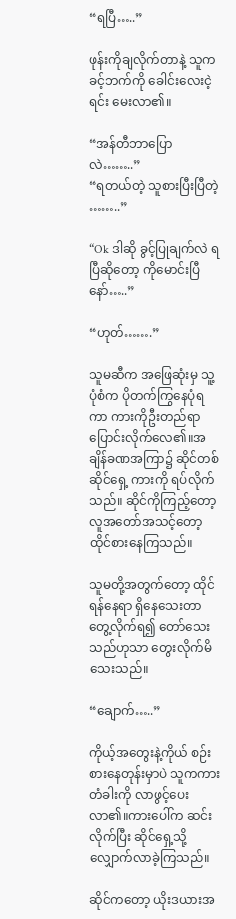“ရပြီ…..”

ဖုန်းကိုချလိုက်တာနဲ့ သူက ခင့်ဘက်ကို ခေါင်းလေးငဲ့ရင်း မေးလာ၏။

“အန်တီဘာပြောလဲ……..”
“ရတယ်တဲ့ သူစားပြီးပြီတဲ့ ……..”

“Ok ဒါဆို ခွင့်ပြုချက်လဲ ရပြီဆိုတော့ ကိုမောင်းပြီနော်…..”

“ဟုတ်…….”

သူမဆီက အဖြေဆုံးမှ သူ့ပုံစံက ပိုတက်ကြွနေပုံရကာ ကားကိုဦးတည်ရာ ပြောင်းလိုက်လေ၏။အချိန်ခဏအကြာ၌ ဆိုင်တစ်ဆိုင်ရှေ့ ကားကို ရပ်လိုက်သည်။ ဆိုင်ကိုကြည့်တော့ လူအတော်အသင့်တော့ ထိုင်စားနေကြသည်။

သူမတို့အတွက်တော့ ထိုင်ရန်နေရာ ရှိနေသေးတာ တွေ့လိုက်ရ၍ တော်သေးသည်ဟုသာ တွေးလိုက်မိသေးသည်။

“ချောက်…..”

ကိုယ့်အတွေးနဲ့ကိုယ် စဉ်းစားနေတုန်းမှာပဲ သူကကားတံခါးကို လာဖွင့်ပေးလာ၏။ကားပေါ်က ဆင်းလိုက်ပြီး ဆိုင်ရှေ့သို့ လျှောက်လာခဲ့ကြသည်။

ဆိုင်ကတော့ ယိုးဒယားအ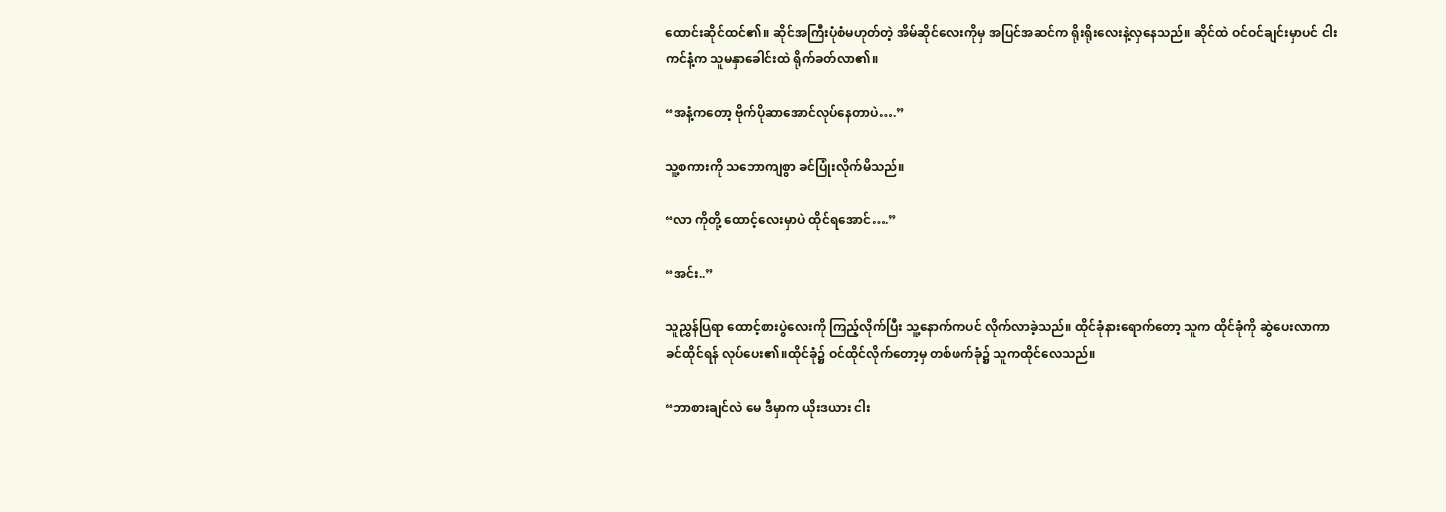ထောင်းဆိုင်ထင်၏။ ဆိုင်အကြီးပုံစံမဟုတ်တဲ့ အိမ်ဆိုင်လေးကိုမှ အပြင်အဆင်က ရိုးရိုးလေးနဲ့လှနေသည်။ ဆိုင်ထဲ ဝင်ဝင်ချင်းမှာပင် ငါးကင်နံ့က သူမနှာခေါင်းထဲ ရိုက်ခတ်လာ၏။

“အနံ့ကတော့ ဗိုက်ပိုဆာအောင်လုပ်နေတာပဲ….”

သူ့စကားကို သဘောကျစွာ ခင်ပြုံးလိုက်မိသည်။

“လာ ကိုတို့ ထောင့်လေးမှာပဲ ထိုင်ရအောင်….”

“အင်း..”

သူညွှန်ပြရာ ထောင့်စားပွဲလေးကို ကြည့်လိုက်ပြီး သူ့နောက်ကပင် လိုက်လာခဲ့သည်။ ထိုင်ခုံနားရောက်တော့ သူက ထိုင်ခုံကို ဆွဲပေးလာကာ ခင်ထိုင်ရန် လုပ်ပေး၏။ထိုင်ခုံ၌ ဝင်ထိုင်လိုက်တော့မှ တစ်ဖက်ခုံ၌ သူကထိုင်လေသည်။

“ဘာစားချင်လဲ မေ ဒီမှာက ယိုးဒယား ငါး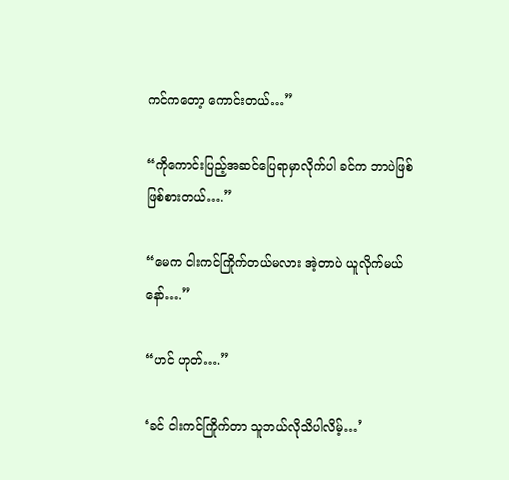ကင်ကတော့ ကောင်းတယ်…”

“ကိုကောင်းပြည့်အဆင်ပြေရာမှာလိုက်ပါ ခင်က ဘာပဲဖြစ်ဖြစ်စားတယ်….”

“မေက ငါးကင်ကြိုက်တယ်မလား အဲ့တာပဲ ယူလိုက်မယ်နော်….”

“ဟင် ဟုတ်….”

‘ခင် ငါးကင်ကြိုက်တာ သူဘယ်လိုသိပါလိမ့်…’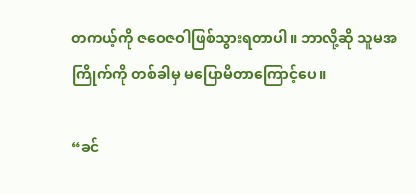တကယ့်ကို ဇဝေဇဝါဖြစ်သွားရတာပါ။ ဘာလို့ဆို သူမအကြိုက်ကို တစ်ခါမှ မပြောမိတာကြောင့်ပေ။

“ခင်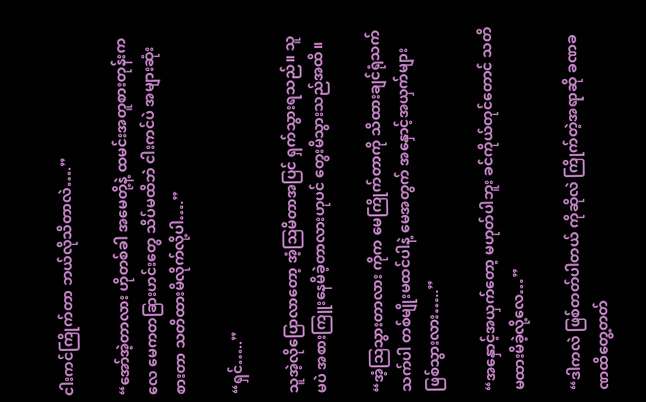ငါးကင်ကြိုက်တာ ဘယ်လိုသိတာလဲ….”

“အော်အဲ့တာလား ဟိုတစ်ခါ အမေတို့နဲ့ ထမင်းအတူစားတုန်းကလေ မေကတခြားဟင်းတွေ သိပ်မထိဘဲ ငါးကင်ပဲ အများဆုံးစားတာ သတိထားမိလိုက်လို့ပါ….”

“ရှင်…..”

သူအဲ့လိုပြောလာတော့ အံ့ဩမိတာအပြင် ရှက်သွားရသည်။ သူမပဲ အစားကြူးနေမိခဲ့တာလားဟုပင် တွေးမိသွားသည်အထိ။

“အံ့ဩသွားတာလား ကိုက မေကြိုက်တာကို သိထားချင်ရုံသက်သက်ပါ တစ်မျိုးမထင်ပါနဲ့ မေအတွက် အနှောင့်အယှက်များဖြစ်သွားလား…..”

“အနှောင့်အယှက်တော့ မဟုတ်ပါဘူး ခင်ကိုယ်တုင်တောင် သတိမထားမိခဲ့လို့လေ…”

“ဒါကလဲ ဖြစ်တတ်ပါတယ် ကိုဆိုလဲ ကြိုက်တဲ့အရာဆို ခဏခဏထိတွေ့တတ်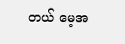တယ် မေ့အ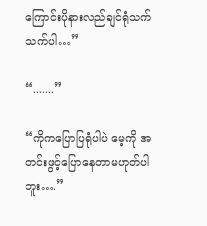ကြောင်းပိုနားလည်ချင်ရုံသက်သက်ပါ…”

“.......”

“ကိုကပြောပြရုံပါပဲ မေ့ကို အတင်းဖွင့်ပြောနေတာမဟုတ်ပါဘူး….”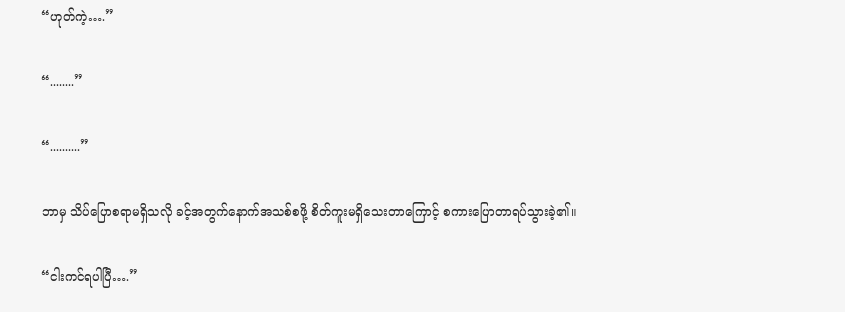“ဟုတ်ကဲ့….”

“........”

“..........”

ဘာမှ သိပ်ပြောစရာမရှိသလို ခင့်အတွက်နောက်အသစ်စဖို့ စိတ်ကူးမရှိသေးတာကြောင့် စကားပြောတာရပ်သွားခဲ့၏။

“ငါးကင်ရပါပြီ….”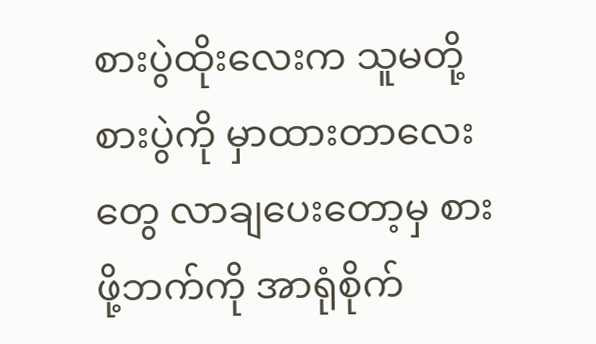စားပွဲထိုးလေးက သူမတို့စားပွဲကို မှာထားတာလေးတွေ လာချပေးတော့မှ စားဖို့ဘက်ကို အာရုံစိုက်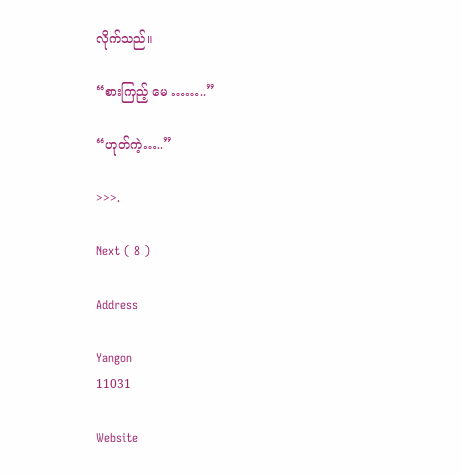လိုက်သည်။

“စားကြည့် မေ ……..”

“ဟုတ်ကဲ့…..”

>>>.

Next ( 8 )

Address

Yangon
11031

Website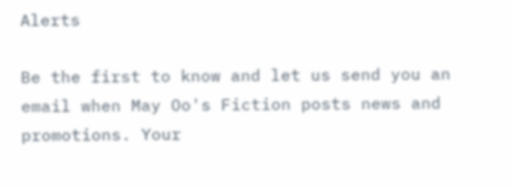Alerts

Be the first to know and let us send you an email when May Oo's Fiction posts news and promotions. Your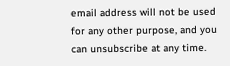email address will not be used for any other purpose, and you can unsubscribe at any time.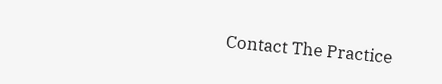Contact The Practice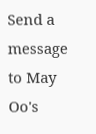Send a message to May Oo's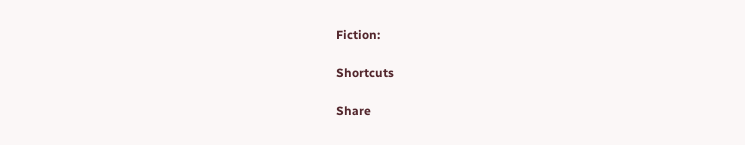Fiction:

Shortcuts

Share